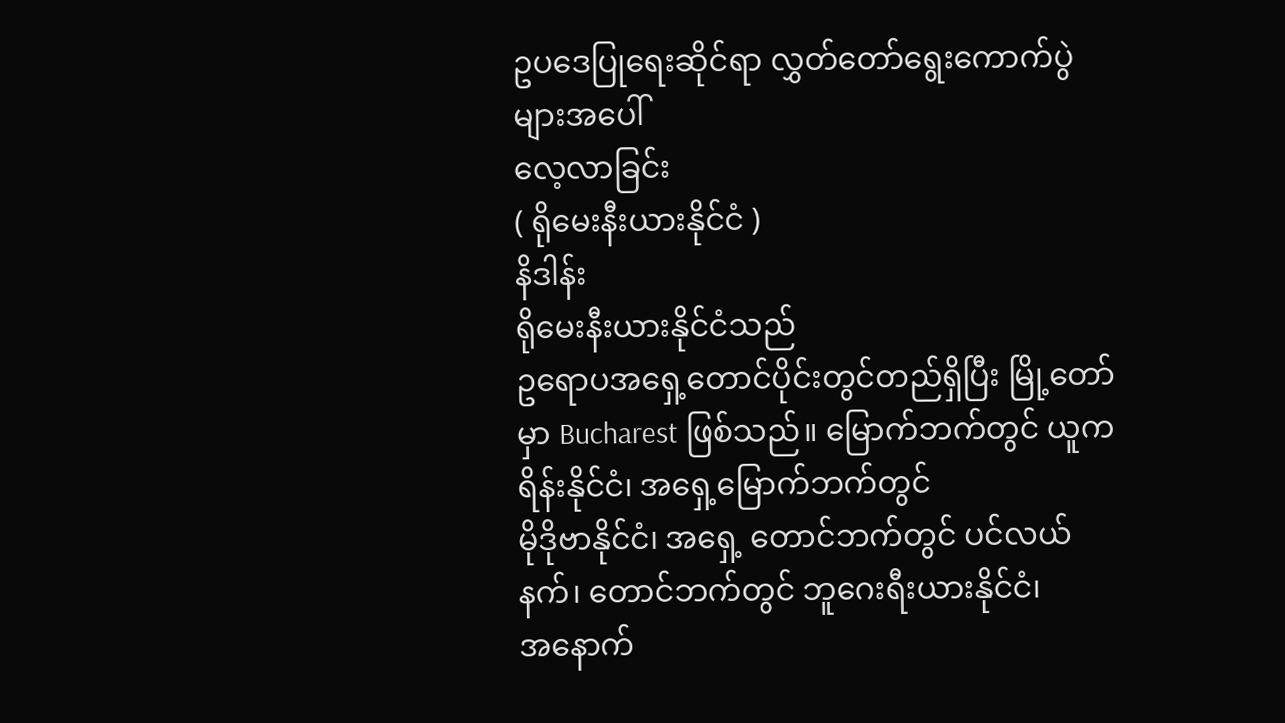ဥပဒေပြုရေးဆိုင်ရာ လွှတ်တော်ရွေးကောက်ပွဲများအပေါ်
လေ့လာခြင်း
( ရိုမေးနီးယားနိုင်ငံ )
နိဒါန်း
ရိုမေးနီးယားနိုင်ငံသည်
ဥရောပအရှေ့တောင်ပိုင်းတွင်တည်ရှိပြီး မြို့တော်မှာ Bucharest ဖြစ်သည်။ မြောက်ဘက်တွင် ယူကရိန်းနိုင်ငံ၊ အရှေ့မြောက်ဘက်တွင်
မိုဒိုဗာနိုင်ငံ၊ အရှေ့ တောင်ဘက်တွင် ပင်လယ်နက်၊ တောင်ဘက်တွင် ဘူဂေးရီးယားနိုင်ငံ၊
အနောက်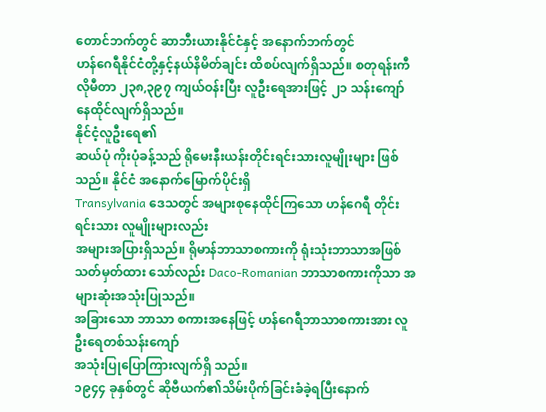တောင်ဘက်တွင် ဆာဘီးယားနိုင်ငံနှင့် အနောက်ဘက်တွင်
ဟန်ဂေရီနိုင်ငံတို့နှင့်နယ်နိမိတ်ချင်း ထိစပ်လျက်ရှိသည်။ စတုရန်းကီလိုမီတာ ၂၃၈,၃၉၇ ကျယ်ဝန်းပြီး လူဦးရေအားဖြင့် ၂၁ သန်းကျော် နေထိုင်လျက်ရှိသည်။
နိုင်ငံ့လူဦးရေ၏
ဆယ်ပုံ ကိုးပုံခန့်သည် ရိုမေးနီးယန်းတိုင်းရင်းသားလူမျိုးများ ဖြစ်သည်။ နိုင်ငံ အနောက်မြောက်ပိုင်းရှိ
Transylvania ဒေသတွင် အများစုနေထိုင်ကြသော ဟန်ဂေရီ တိုင်းရင်းသား လူမျိုးများလည်း
အများအပြားရှိသည်။ ရိုမာန်ဘာသာစကားကို ရုံးသုံးဘာသာအဖြစ် သတ်မှတ်ထား သော်လည်း Daco-Romanian ဘာသာစကားကိုသာ အများဆုံးအသုံးပြုသည်။
အခြားသော ဘာသာ စကားအနေဖြင့် ဟန်ဂေရီဘာသာစကားအား လူဦးရေတစ်သန်းကျော်
အသုံးပြုပြောကြားလျက်ရှိ သည်။
၁၉၄၄ ခုနှစ်တွင် ဆိုဗီယက်၏သိမ်းပိုက်ခြင်းခံခဲ့ရပြီးနောက်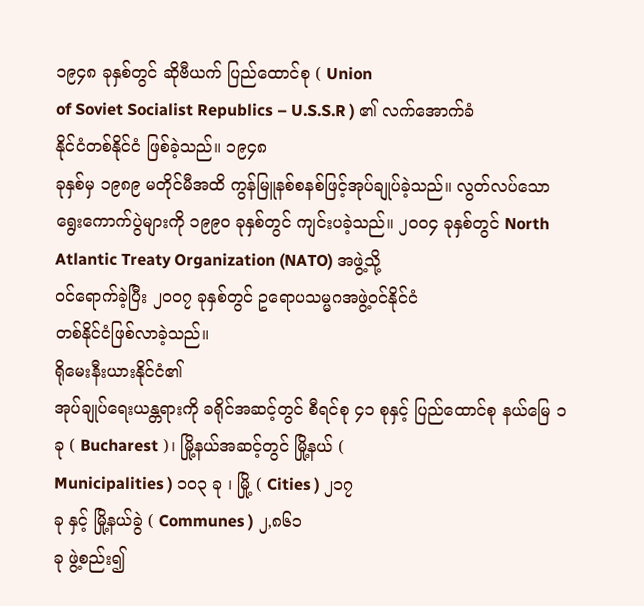၁၉၄၈ ခုနှစ်တွင် ဆိုဗီယက် ပြည်ထောင်စု ( Union
of Soviet Socialist Republics – U.S.S.R ) ၏ လက်အောက်ခံ
နိုင်ငံတစ်နိုင်ငံ ဖြစ်ခဲ့သည်။ ၁၉၄၈
ခုနှစ်မှ ၁၉၈၉ မတိုင်မီအထိ ကွန်မြူနစ်စနစ်ဖြင့်အုပ်ချုပ်ခဲ့သည်။ လွတ်လပ်သော
ရွေးကောက်ပွဲများကို ၁၉၉၀ ခုနှစ်တွင် ကျင်းပခဲ့သည်။ ၂၀၀၄ ခုနှစ်တွင် North
Atlantic Treaty Organization (NATO) အဖွဲ့သို့
ဝင်ရောက်ခဲ့ပြီး ၂၀၀၇ ခုနှစ်တွင် ဥရောပသမ္မဂအဖွဲ့ဝင်နိုင်ငံ
တစ်နိုင်ငံဖြစ်လာခဲ့သည်။
ရိုမေးနီးယားနိုင်ငံ၏
အုပ်ချုပ်ရေးယန္တရားကို ခရိုင်အဆင့်တွင် စီရင်စု ၄၁ စုနှင့် ပြည်ထောင်စု နယ်မြေ ၁
ခု ( Bucharest )၊ မြို့နယ်အဆင့်တွင် မြို့နယ် (
Municipalities ) ၁၀၃ ခု ၊ မြို့ ( Cities ) ၂၁၇
ခု နှင့် မြို့နယ်ခွဲ ( Communes ) ၂,၈၆၁
ခု ဖွဲ့စည်း၍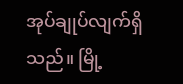အုပ်ချုပ်လျက်ရှိသည်။ မြို့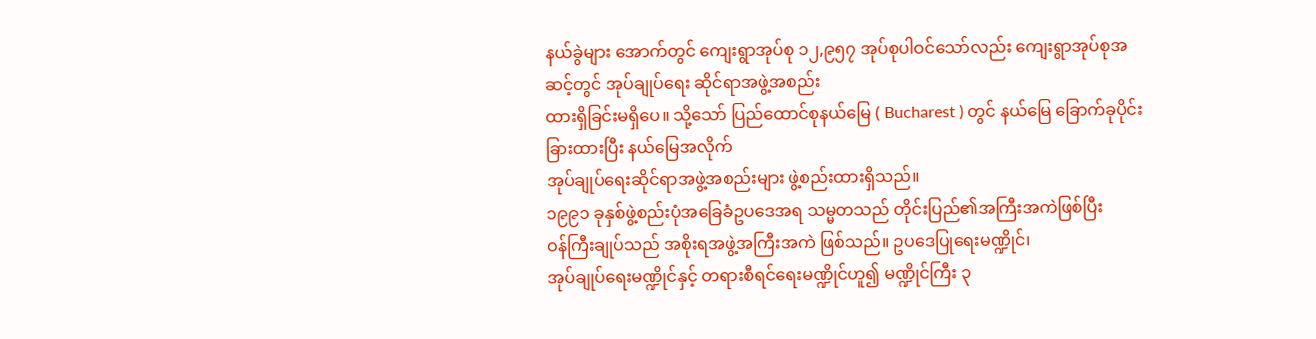နယ်ခွဲများ အောက်တွင် ကျေးရွာအုပ်စု ၁၂,၉၅၇ အုပ်စုပါဝင်သော်လည်း ကျေးရွာအုပ်စုအဆင့်တွင် အုပ်ချုပ်ရေး ဆိုင်ရာအဖွဲ့အစည်း
ထားရှိခြင်းမရှိပေ။ သို့သော် ပြည်ထောင်စုနယ်မြေ ( Bucharest ) တွင် နယ်မြေ ခြောက်ခုပိုင်းခြားထားပြီး နယ်မြေအလိုက်
အုပ်ချုပ်ရေးဆိုင်ရာအဖွဲ့အစည်းများ ဖွဲ့စည်းထားရှိသည်။
၁၉၉၁ ခုနှစ်ဖွဲ့စည်းပုံအခြေခံဥပဒေအရ သမ္မတသည် တိုင်းပြည်၏အကြီးအကဲဖြစ်ပြီး
ဝန်ကြီးချုပ်သည် အစိုးရအဖွဲ့အကြီးအကဲ ဖြစ်သည်။ ဥပဒေပြုရေးမဏ္ဍိုင်၊
အုပ်ချုပ်ရေးမဏ္ဍိုင်နှင့် တရားစီရင်ရေးမဏ္ဍိုင်ဟူ၍ မဏ္ဍိုင်ကြီး ၃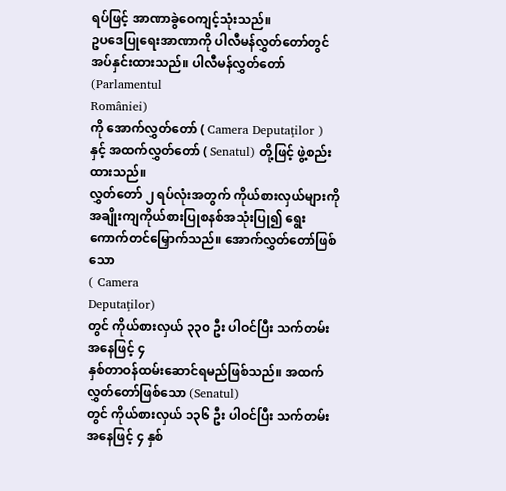ရပ်ဖြင့် အာဏာခွဲဝေကျင့်သုံးသည်။
ဥပဒေပြုရေးအာဏာကို ပါလီမန်လွှတ်တော်တွင် အပ်နှင်းထားသည်။ ပါလီမန်လွှတ်တော်
(Parlamentul
României)
ကို အောက်လွှတ်တော် ( Camera Deputaţilor ) နှင့် အထက်လွှတ်တော် ( Senatul) တို့ဖြင့် ဖွဲ့စည်းထားသည်။
လွှတ်တော် ၂ ရပ်လုံးအတွက် ကိုယ်စားလှယ်များကို
အချိုးကျကိုယ်စားပြုစနစ်အသုံးပြု၍ ရွေးကောက်တင်မြှောက်သည်။ အောက်လွှတ်တော်ဖြစ်သော
( Camera
Deputaţilor)
တွင် ကိုယ်စားလှယ် ၃၃၀ ဦး ပါဝင်ပြီး သက်တမ်းအနေဖြင့် ၄
နှစ်တာဝန်ထမ်းဆောင်ရမည်ဖြစ်သည်။ အထက်လွှတ်တော်ဖြစ်သော (Senatul)
တွင် ကိုယ်စားလှယ် ၁၃၆ ဦး ပါဝင်ပြီး သက်တမ်းအနေဖြင့် ၄ နှစ်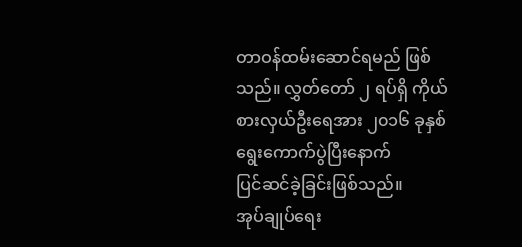တာဝန်ထမ်းဆောင်ရမည် ဖြစ်သည်။ လွှတ်တော် ၂ ရပ်ရှိ ကိုယ်စားလှယ်ဦးရေအား ၂၀၁၆ ခုနှစ် ရွေးကောက်ပွဲပြီးနောက်
ပြင်ဆင်ခဲ့ခြင်းဖြစ်သည်။
အုပ်ချုပ်ရေး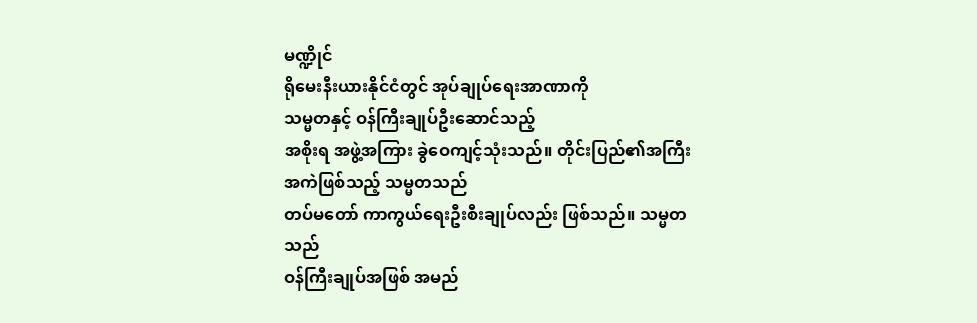မဏ္ဍိုင်
ရိုမေးနီးယားနိုင်ငံတွင် အုပ်ချုပ်ရေးအာဏာကို
သမ္မတနှင့် ဝန်ကြီးချုပ်ဦးဆောင်သည့်
အစိုးရ အဖွဲ့အကြား ခွဲဝေကျင့်သုံးသည်။ တိုင်းပြည်၏အကြီးအကဲဖြစ်သည့် သမ္မတသည်
တပ်မတော် ကာကွယ်ရေးဦးစီးချုပ်လည်း ဖြစ်သည်။ သမ္မတသည်
ဝန်ကြီးချုပ်အဖြစ် အမည်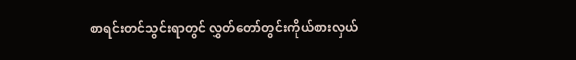စာရင်းတင်သွင်းရာတွင် လွှတ်တော်တွင်းကိုယ်စားလှယ်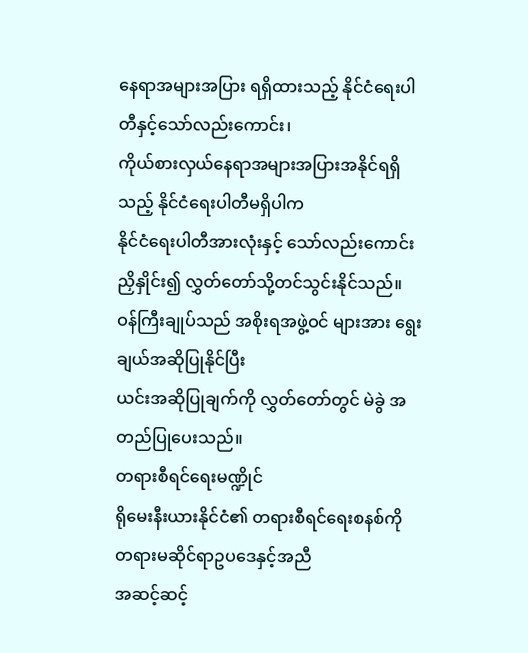နေရာအများအပြား ရရှိထားသည့် နိုင်ငံရေးပါတီနှင့်သော်လည်းကောင်း၊
ကိုယ်စားလှယ်နေရာအများအပြားအနိုင်ရရှိသည့် နိုင်ငံရေးပါတီမရှိပါက
နိုင်ငံရေးပါတီအားလုံးနှင့် သော်လည်းကောင်း ညှိနှိုင်း၍ လွှတ်တော်သို့တင်သွင်းနိုင်သည်။
ဝန်ကြီးချုပ်သည် အစိုးရအဖွဲ့ဝင် များအား ရွေးချယ်အဆိုပြုနိုင်ပြီး
ယင်းအဆိုပြုချက်ကို လွှတ်တော်တွင် မဲခွဲ အတည်ပြုပေးသည်။
တရားစီရင်ရေးမဏ္ဍိုင်
ရိုမေးနီးယားနိုင်ငံ၏ တရားစီရင်ရေးစနစ်ကို တရားမဆိုင်ရာဥပဒေနှင့်အညီ
အဆင့်ဆင့်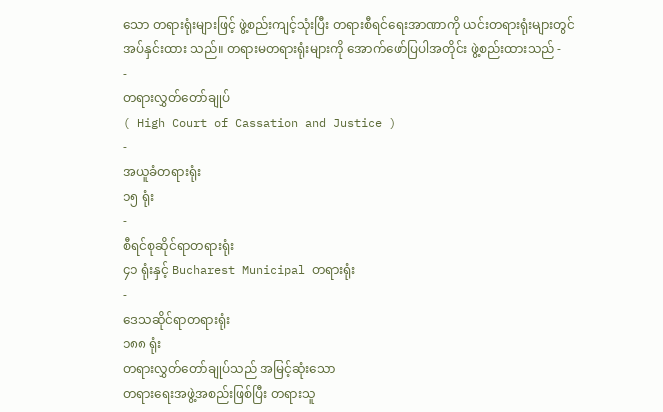သော တရားရုံးများဖြင့် ဖွဲ့စည်းကျင့်သုံးပြီး တရားစီရင်ရေးအာဏာကို ယင်းတရားရုံးများတွင်
အပ်နှင်းထား သည်။ တရားမတရားရုံးများကို အောက်ဖော်ပြပါအတိုင်း ဖွဲ့စည်းထားသည် -
-
တရားလွှတ်တော်ချုပ်
( High Court of Cassation and Justice )
-
အယူခံတရားရုံး
၁၅ ရုံး
-
စီရင်စုဆိုင်ရာတရားရုံး
၄၁ ရုံးနှင့် Bucharest Municipal တရားရုံး
-
ဒေသဆိုင်ရာတရားရုံး
၁၈၈ ရုံး
တရားလွှတ်တော်ချုပ်သည် အမြင့်ဆုံးသော
တရားရေးအဖွဲ့အစည်းဖြစ်ပြီး တရားသူ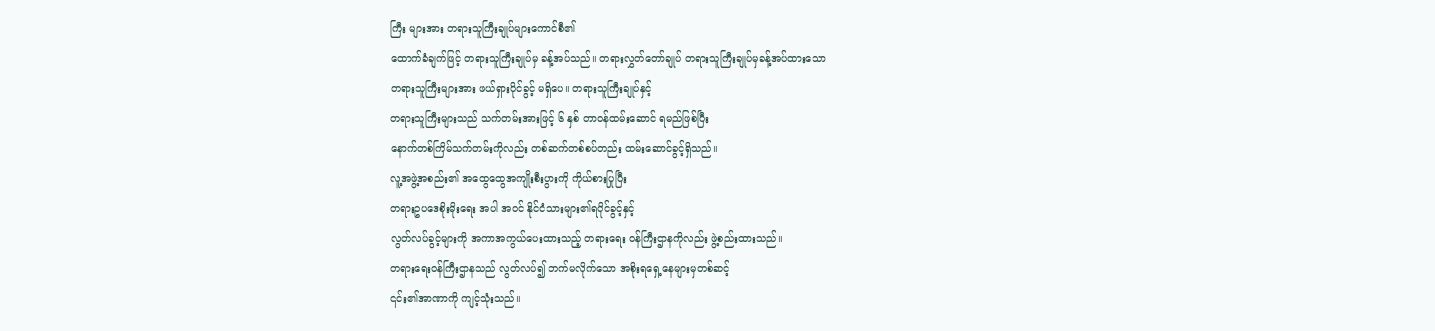ကြီး များအား တရားသူကြီးချုပ်များကောင်စီ၏
ထောက်ခံချက်ဖြင့် တရားသူကြီးချုပ်မှ ခန့်အပ်သည်။ တရားလွှတ်တော်ချုပ် တရားသူကြီးချုပ်မှခန့်အပ်ထားသော
တရားသူကြီးများအား ဖယ်ရှားပိုင်ခွင့် မရှိပေ။ တရားသူကြီးချုပ်နှင့်
တရားသူကြီးများသည် သက်တမ်းအားဖြင့် ၆ နှစ် တာဝန်ထမ်းဆောင် ရမည်ဖြစ်ပြီး
နောက်တစ်ကြိမ်သက်တမ်းကိုလည်း တစ်ဆက်တစ်စပ်တည်း ထမ်းဆောင်ခွင့်ရှိသည်။
လူ့အဖွဲ့အစည်း၏ အထွေထွေအကျိုးစီးပွားကို ကိုယ်စားပြုပြီး
တရားဥပဒေစိုးမိုးရေး အပါ အဝင် နိုင်ငံသားများ၏ရပိုင်ခွင့်နှင့်
လွတ်လပ်ခွင့်များကို အကာအကွယ်ပေးထားသည့် တရားရေး ဝန်ကြီးဌာနကိုလည်း ဖွဲ့စည်းထားသည်။
တရားရေးဝန်ကြီးဌာနသည် လွတ်လပ်၍ ဘက်မလိုက်သော အစိုးရရှေ့နေများမှတစ်ဆင့်
၎င်း၏အာဏာကို ကျင့်သုံးသည်။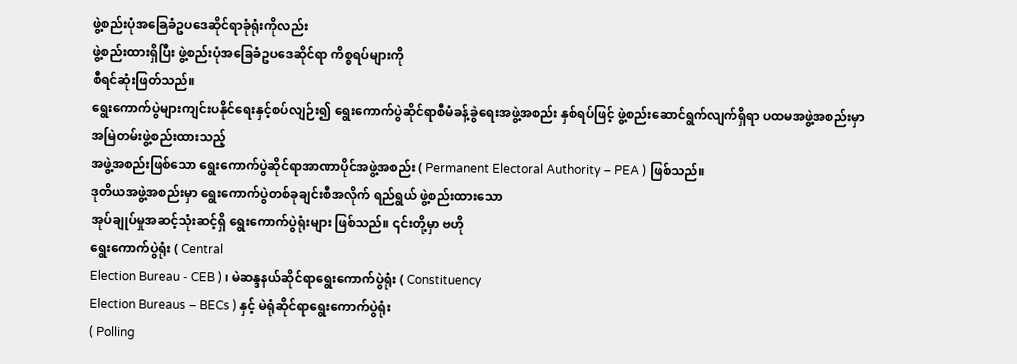ဖွဲ့စည်းပုံအခြေခံဥပဒေဆိုင်ရာခုံရုံးကိုလည်း
ဖွဲ့စည်းထားရှိပြီး ဖွဲ့စည်းပုံအခြေခံဥပဒေဆိုင်ရာ ကိစ္စရပ်များကို
စီရင်ဆုံးဖြတ်သည်။
ရွေးကောက်ပွဲများကျင်းပနိုင်ရေးနှင့်စပ်လျဉ်း၍ ရွေးကောက်ပွဲဆိုင်ရာစီမံခန့်ခွဲရေးအဖွဲ့အစည်း နှစ်ရပ်ဖြင့် ဖွဲ့စည်းဆောင်ရွက်လျက်ရှိရာ ပထမအဖွဲ့အစည်းမှာ
အမြဲတမ်းဖွဲ့စည်းထားသည့်
အဖွဲ့အစည်းဖြစ်သော ရွေးကောက်ပွဲဆိုင်ရာအာဏာပိုင်အဖွဲ့အစည်း ( Permanent Electoral Authority – PEA ) ဖြစ်သည်။
ဒုတိယအဖွဲ့အစည်းမှာ ရွေးကောက်ပွဲတစ်ခုချင်းစီအလိုက် ရည်ရွယ် ဖွဲ့စည်းထားသော
အုပ်ချုပ်မှုအဆင့်သုံးဆင့်ရှိ ရွေးကောက်ပွဲရုံးများ ဖြစ်သည်။ ၎င်းတို့မှာ ဗဟို
ရွေးကောက်ပွဲရုံး ( Central
Election Bureau - CEB ) ၊ မဲဆန္ဒနယ်ဆိုင်ရာရွေးကောက်ပွဲရုံး ( Constituency
Election Bureaus – BECs ) နှင့် မဲရုံဆိုင်ရာရွေးကောက်ပွဲရုံး
( Polling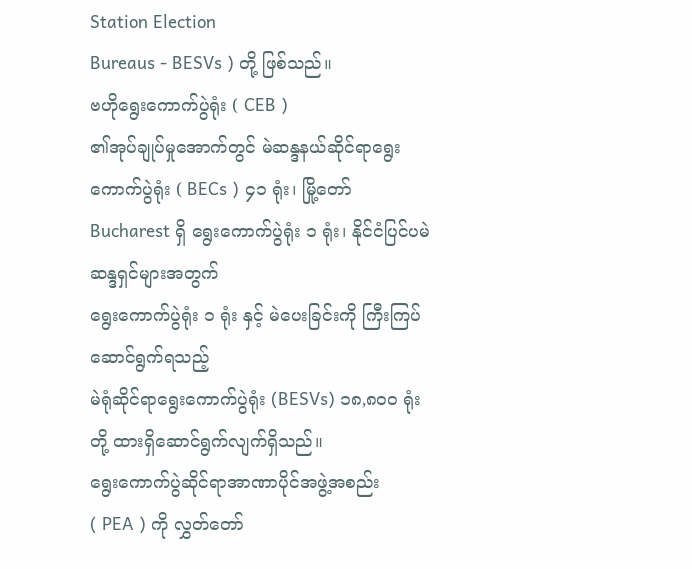Station Election
Bureaus - BESVs ) တို့ ဖြစ်သည်။
ဗဟိုရွေးကောက်ပွဲရုံး ( CEB )
၏အုပ်ချုပ်မှုအောက်တွင် မဲဆန္ဒနယ်ဆိုင်ရာရွေးကောက်ပွဲရုံး ( BECs ) ၄၁ ရုံး၊ မြို့တော် Bucharest ရှိ ရွေးကောက်ပွဲရုံး ၁ ရုံး၊ နိုင်ငံပြင်ပမဲဆန္ဒရှင်များအတွက်
ရွေးကောက်ပွဲရုံး ၁ ရုံး နှင့် မဲပေးခြင်းကို ကြီးကြပ်ဆောင်ရွက်ရသည့်
မဲရုံဆိုင်ရာရွေးကောက်ပွဲရုံး (BESVs) ၁၈,၈၀၀ ရုံးတို့ ထားရှိဆောင်ရွက်လျက်ရှိသည်။
ရွေးကောက်ပွဲဆိုင်ရာအာဏာပိုင်အဖွဲ့အစည်း
( PEA ) ကို လွှတ်တော်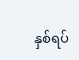နှစ်ရပ်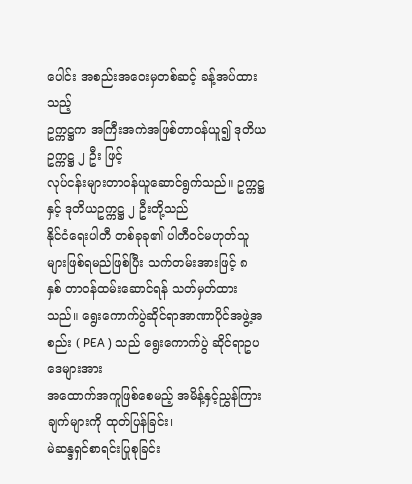ပေါင်း အစည်းအဝေးမှတစ်ဆင့် ခန့်အပ်ထားသည့်
ဥက္ကဋ္ဌက အကြီးအကဲအဖြစ်တာဝန်ယူ၍ ဒုတိယဥက္ကဋ္ဌ ၂ ဦး ဖြင့်
လုပ်ငန်းများတာဝန်ယူဆောင်ရွက်သည်။ ဥက္ကဋ္ဌနှင့် ဒုတိယဥက္ကဋ္ဌ ၂ ဦးတို့သည်
နိုင်ငံရေးပါတီ တစ်ခုခု၏ ပါတီဝင်မဟုတ်သူများဖြစ်ရမည်ဖြစ်ပြီး သက်တမ်းအားဖြင့် ၈
နှစ် တာဝန်ထမ်းဆောင်ရန် သတ်မှတ်ထားသည်။ ရွေးကောက်ပွဲဆိုင်ရာအာဏာပိုင်အဖွဲ့အစည်း ( PEA ) သည် ရွေးကောက်ပွဲ ဆိုင်ရာဥပဒေများအား
အထောက်အကူဖြစ်စေမည့် အမိန့်နှင့်ညွှန်ကြားချက်များကို ထုတ်ပြန်ခြင်း၊
မဲဆန္ဒရှင်စာရင်းပြုစုခြင်း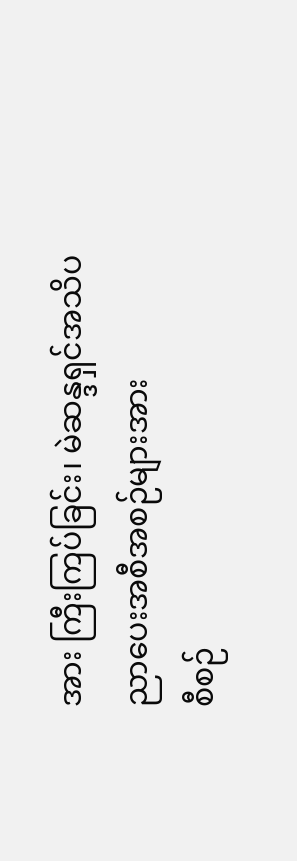အား ကြီးကြပ်ခြင်း၊ မဲဆန္ဒရှင်အသိပညာပေးအစီအစဉ်များအား
စီစဉ်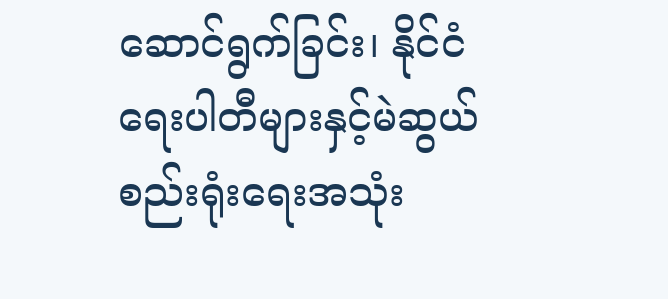ဆောင်ရွက်ခြင်း၊ နိုင်ငံရေးပါတီများနှင့်မဲဆွယ်စည်းရုံးရေးအသုံး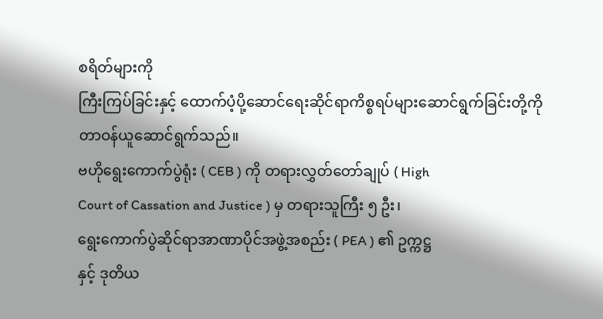စရိတ်များကို
ကြီးကြပ်ခြင်းနှင့် ထောက်ပံ့ပို့ဆောင်ရေးဆိုင်ရာကိစ္စရပ်များဆောင်ရွက်ခြင်းတို့ကို
တာဝန်ယူဆောင်ရွက်သည်။
ဗဟိုရွေးကောက်ပွဲရုံး ( CEB ) ကို တရားလွှတ်တော်ချုပ် ( High
Court of Cassation and Justice ) မှ တရားသူကြီး ၅ ဦး၊
ရွေးကောက်ပွဲဆိုင်ရာအာဏာပိုင်အဖွဲ့အစည်း ( PEA ) ၏ ဥက္ကဋ္ဌ
နှင့် ဒုတိယ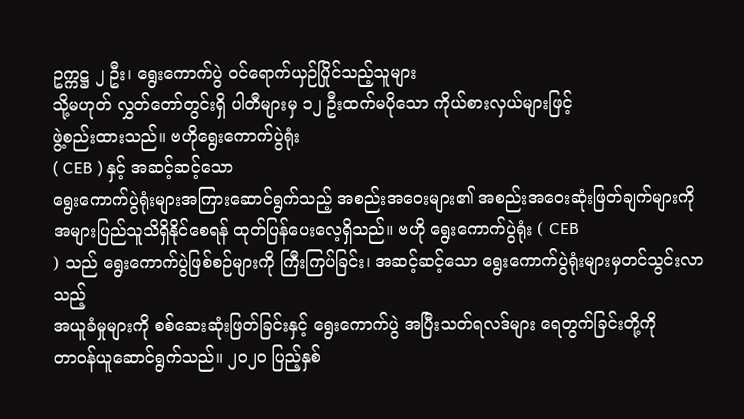ဥက္ကဋ္ဌ ၂ ဦး၊ ရွေးကောက်ပွဲ ဝင်ရောက်ယှဉ်ပြိုင်သည့်သူများ
သို့မဟုတ် လွှတ်တော်တွင်းရှိ ပါတီများမှ ၁၂ ဦးထက်မပိုသော ကိုယ်စားလှယ်များဖြင့်
ဖွဲ့စည်းထားသည်။ ဗဟိုရွေးကောက်ပွဲရုံး
( CEB ) နှင့် အဆင့်ဆင့်သော
ရွေးကောက်ပွဲရုံးများအကြားဆောင်ရွက်သည့် အစည်းအဝေးများ၏ အစည်းအဝေးဆုံးဖြတ်ချက်များကို
အများပြည်သူသိရှိနိုင်စေရန် ထုတ်ပြန်ပေးလေ့ရှိသည်။ ဗဟို ရွေးကောက်ပွဲရုံး ( CEB
) သည် ရွေးကောက်ပွဲဖြစ်စဉ်များကို ကြီးကြပ်ခြင်း၊ အဆင့်ဆင့်သော ရွေးကောက်ပွဲရုံးများမှတင်သွင်းလာသည့်
အယူခံမှုများကို စစ်ဆေးဆုံးဖြတ်ခြင်းနှင့် ရွေးကောက်ပွဲ အပြီးသတ်ရလဒ်များ ရေတွက်ခြင်းတို့ကို
တာဝန်ယူဆောင်ရွက်သည်။ ၂၀၂၀ ပြည့်နှစ်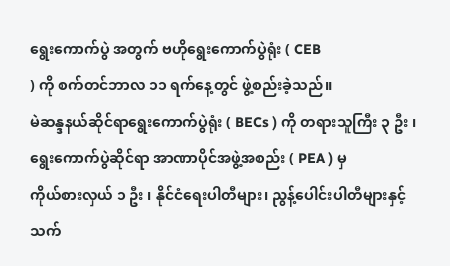ရွေးကောက်ပွဲ အတွက် ဗဟိုရွေးကောက်ပွဲရုံး ( CEB
) ကို စက်တင်ဘာလ ၁၁ ရက်နေ့တွင် ဖွဲ့စည်းခဲ့သည်။
မဲဆန္ဒနယ်ဆိုင်ရာရွေးကောက်ပွဲရုံး ( BECs ) ကို တရားသူကြီး ၃ ဦး ၊
ရွေးကောက်ပွဲဆိုင်ရာ အာဏာပိုင်အဖွဲ့အစည်း ( PEA ) မှ
ကိုယ်စားလှယ် ၁ ဦး ၊ နိုင်ငံရေးပါတီများ၊ ညွန့်ပေါင်းပါတီများနှင့်
သက်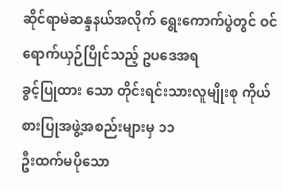ဆိုင်ရာမဲဆန္ဒနယ်အလိုက် ရွေးကောက်ပွဲတွင် ဝင်ရောက်ယှဉ်ပြိုင်သည့် ဥပဒေအရ
ခွင့်ပြုထား သော တိုင်းရင်းသားလူမျိုးစု ကိုယ်စားပြုအဖွဲ့အစည်းများမှ ၁၁
ဦးထက်မပိုသော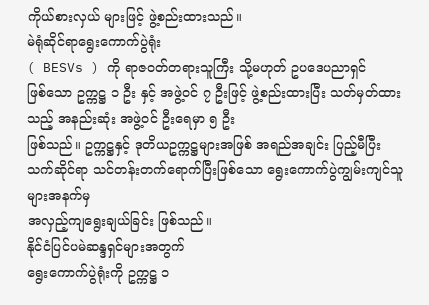ကိုယ်စားလှယ် များဖြင့် ဖွဲ့စည်းထားသည်။
မဲရုံဆိုင်ရာရွေးကောက်ပွဲရုံး
( BESVs ) ကို ရာဇဝတ်တရားသူကြီး သို့မဟုတ် ဥပဒေပညာရှင်
ဖြစ်သော ဥက္ကဋ္ဌ ၁ ဦး နှင့် အဖွဲ့ဝင် ၇ ဦးဖြင့် ဖွဲ့စည်းထားပြီး သတ်မှတ်ထားသည့် အနည်းဆုံး အဖွဲ့ဝင် ဦးရေမှာ ၅ ဦး
ဖြစ်သည်။ ဥက္ကဋ္ဌနှင့် ဒုတိယဥက္ကဋ္ဌများအဖြစ် အရည်အချင်း ပြည့်မီပြီး
သက်ဆိုင်ရာ သင်တန်းတက်ရောက်ပြီးဖြစ်သော ရွေးကောက်ပွဲကျွမ်းကျင်သူများအနက်မှ
အလှည့်ကျရွေးချယ်ခြင်း ဖြစ်သည်။
နိုင်ငံပြင်ပမဲဆန္ဒရှင်များအတွက်
ရွေးကောက်ပွဲရုံးကို ဥက္ကဋ္ဌ ၁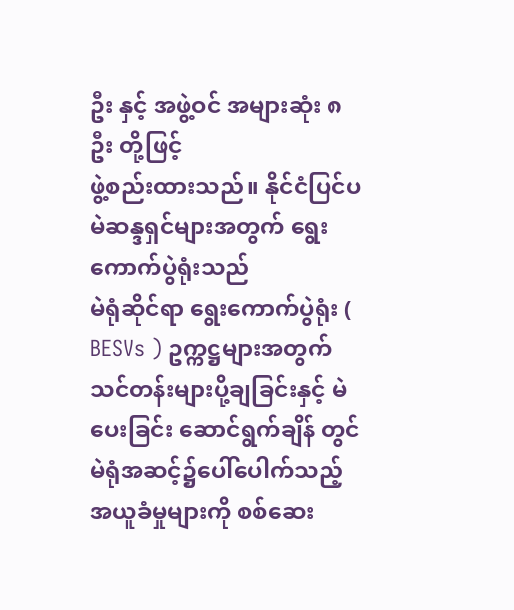ဦး နှင့် အဖွဲ့ဝင် အများဆုံး ၈ ဦး တို့ဖြင့်
ဖွဲ့စည်းထားသည်။ နိုင်ငံပြင်ပမဲဆန္ဒရှင်များအတွက် ရွေးကောက်ပွဲရုံးသည်
မဲရုံဆိုင်ရာ ရွေးကောက်ပွဲရုံး ( BESVs ) ဥက္ကဋ္ဌများအတွက်
သင်တန်းများပို့ချခြင်းနှင့် မဲပေးခြင်း ဆောင်ရွက်ချိန် တွင်
မဲရုံအဆင့်၌ပေါ်ပေါက်သည့် အယူခံမှုများကို စစ်ဆေး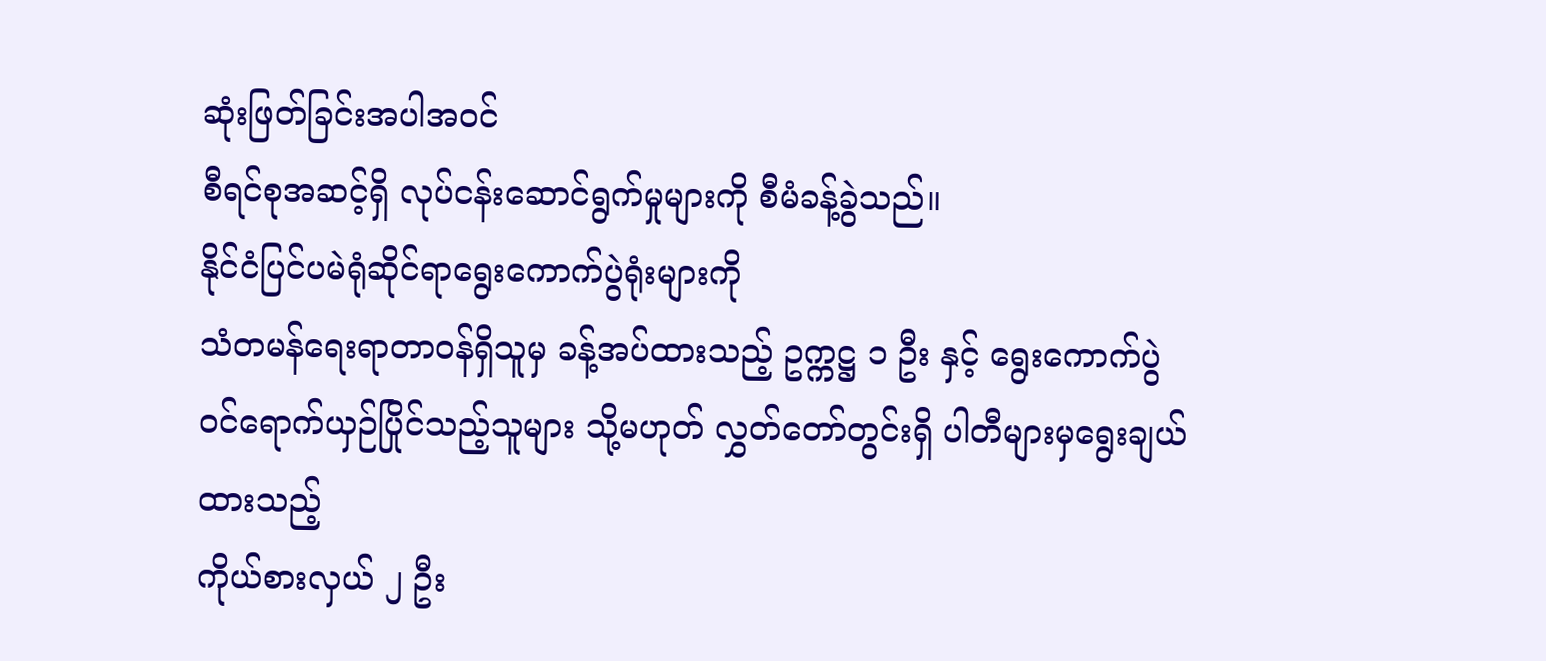ဆုံးဖြတ်ခြင်းအပါအဝင်
စီရင်စုအဆင့်ရှိ လုပ်ငန်းဆောင်ရွက်မှုများကို စီမံခန့်ခွဲသည်။
နိုင်ငံပြင်ပမဲရုံဆိုင်ရာရွေးကောက်ပွဲရုံးများကို
သံတမန်ရေးရာတာဝန်ရှိသူမှ ခန့်အပ်ထားသည့် ဥက္ကဋ္ဌ ၁ ဦး နှင့် ရွေးကောက်ပွဲ
ဝင်ရောက်ယှဉ်ပြိုင်သည့်သူများ သို့မဟုတ် လွှတ်တော်တွင်းရှိ ပါတီများမှရွေးချယ်ထားသည့်
ကိုယ်စားလှယ် ၂ ဦး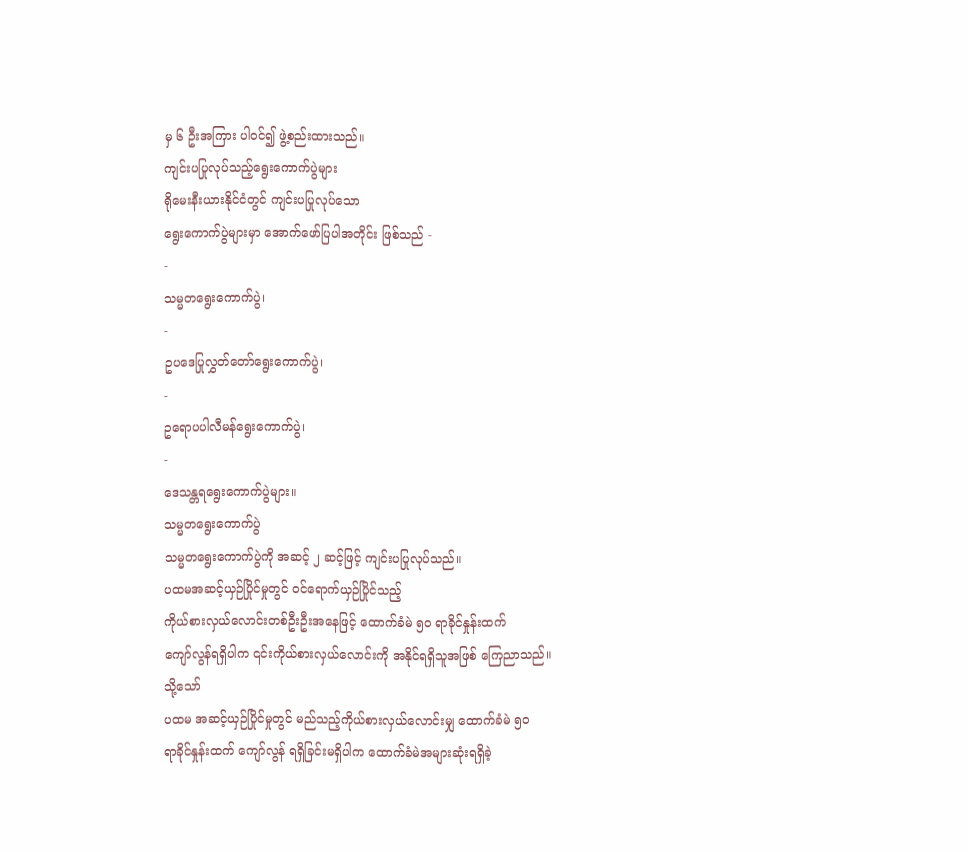မှ ၆ ဦးအကြား ပါဝင်၍ ဖွဲ့စည်းထားသည်။
ကျင်းပပြုလုပ်သည့်ရွေးကောက်ပွဲများ
ရိုမေးနီးယားနိုင်ငံတွင် ကျင်းပပြုလုပ်သော
ရွေးကောက်ပွဲများမှာ အောက်ဖော်ပြပါအတိုင်း ဖြစ်သည် -
-
သမ္မတရွေးကောက်ပွဲ၊
-
ဥပဒေပြုလွှတ်တော်ရွေးကောက်ပွဲ၊
-
ဥရောပပါလီမန်ရွေးကောက်ပွဲ၊
-
ဒေသန္တရရွေးကောက်ပွဲများ။
သမ္မတရွေးကောက်ပွဲ
သမ္မတရွေးကောက်ပွဲကို အဆင့် ၂ ဆင့်ဖြင့် ကျင်းပပြုလုပ်သည်။
ပထမအဆင့်ယှဉ်ပြိုင်မှုတွင် ဝင်ရောက်ယှဉ်ပြိုင်သည့်
ကိုယ်စားလှယ်လောင်းတစ်ဦးဦးအနေဖြင့် ထောက်ခံမဲ ၅၀ ရာခိုင်နှုန်းထက်
ကျော်လွန်ရရှိပါက ၎င်းကိုယ်စားလှယ်လောင်းကို အနိုင်ရရှိသူအဖြစ် ကြေညာသည်။ သို့သော်
ပထမ အဆင့်ယှဉ်ပြိုင်မှုတွင် မည်သည့်ကိုယ်စားလှယ်လောင်းမျှ ထောက်ခံမဲ ၅၀
ရာခိုင်နှုန်းထက် ကျော်လွန် ရရှိခြင်းမရှိပါက ထောက်ခံမဲအများဆုံးရရှိခဲ့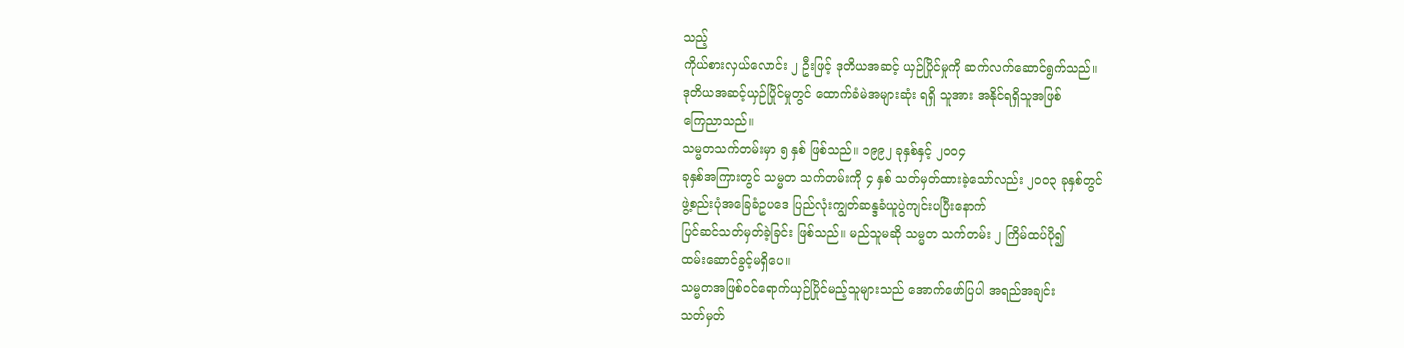သည့်
ကိုယ်စားလှယ်လောင်း ၂ ဦးဖြင့် ဒုတိယအဆင့် ယှဉ်ပြိုင်မှုကို ဆက်လက်ဆောင်ရွက်သည်။
ဒုတိယအဆင့်ယှဉ်ပြိုင်မှုတွင် ထောက်ခံမဲအများဆုံး ရရှိ သူအား အနိုင်ရရှိသူအဖြစ်
ကြေညာသည်။
သမ္မတသက်တမ်းမှာ ၅ နှစ် ဖြစ်သည်။ ၁၉၉၂ ခုနှစ်နှင့် ၂၀၀၄
ခုနှစ်အကြားတွင် သမ္မတ သက်တမ်းကို ၄ နှစ် သတ်မှတ်ထားခဲ့သော်လည်း ၂၀၀၃ ခုနှစ်တွင်
ဖွဲ့စည်းပုံအခြေခံဥပဒေ ပြည်လုံးကျွတ်ဆန္ဒခံယူပွဲကျင်းပပြီးနောက်
ပြင်ဆင်သတ်မှတ်ခဲ့ခြင်း ဖြစ်သည်။ မည်သူမဆို သမ္မတ သက်တမ်း ၂ ကြိမ်ထပ်ပို၍
ထမ်းဆောင်ခွင့်မရှိပေ။
သမ္မတအဖြစ်ဝင်ရောက်ယှဉ်ပြိုင်မည့်သူများသည် အောက်ဖော်ပြပါ အရည်အချင်း
သတ်မှတ်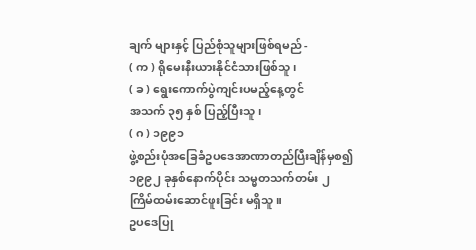ချက် များနှင့် ပြည်စုံသူများဖြစ်ရမည် -
( က ) ရိုမေးနီးယားနိုင်ငံသားဖြစ်သူ၊
( ခ ) ရွေးကောက်ပွဲကျင်းပမည့်နေ့တွင်
အသက် ၃၅ နှစ် ပြည့်ပြီးသူ၊
( ဂ ) ၁၉၉၁
ဖွဲ့စည်းပုံအခြေခံဥပဒေအာဏာတည်ပြီးချိန်မှစ၍ ၁၉၉၂ ခုနှစ်နောက်ပိုင်း သမ္မတသက်တမ်း ၂
ကြိမ်ထမ်းဆောင်ဖူးခြင်း မရှိသူ။
ဥပဒေပြု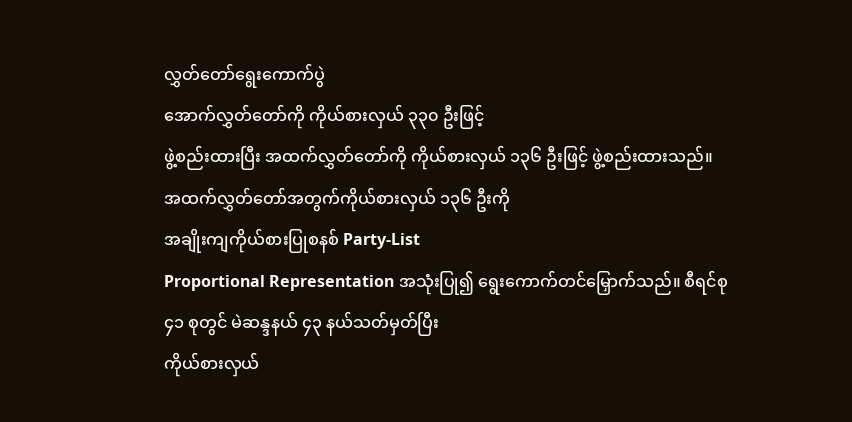လွှတ်တော်ရွေးကောက်ပွဲ
အောက်လွှတ်တော်ကို ကိုယ်စားလှယ် ၃၃၀ ဦးဖြင့်
ဖွဲ့စည်းထားပြီး အထက်လွှတ်တော်ကို ကိုယ်စားလှယ် ၁၃၆ ဦးဖြင့် ဖွဲ့စည်းထားသည်။
အထက်လွှတ်တော်အတွက်ကိုယ်စားလှယ် ၁၃၆ ဦးကို
အချိုးကျကိုယ်စားပြုစနစ် Party-List
Proportional Representation အသုံးပြု၍ ရွေးကောက်တင်မြှောက်သည်။ စီရင်စု
၄၁ စုတွင် မဲဆန္ဒနယ် ၄၃ နယ်သတ်မှတ်ပြီး
ကိုယ်စားလှယ်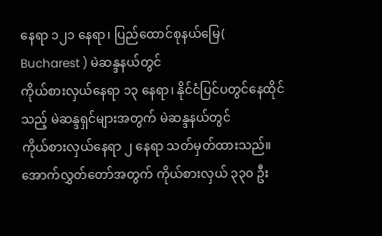နေရာ ၁၂၁ နေရာ၊ ပြည်ထောင်စုနယ်မြေ( Bucharest ) မဲဆန္ဒနယ်တွင်
ကိုယ်စားလှယ်နေရာ ၁၃ နေရာ၊ နိုင်ငံပြင်ပတွင်နေထိုင်သည့် မဲဆန္ဒရှင်များအတွက် မဲဆန္ဒနယ်တွင်
ကိုယ်စားလှယ်နေရာ ၂ နေရာ သတ်မှတ်ထားသည်။
အောက်လွှတ်တော်အတွက် ကိုယ်စားလှယ် ၃၃၀ ဦး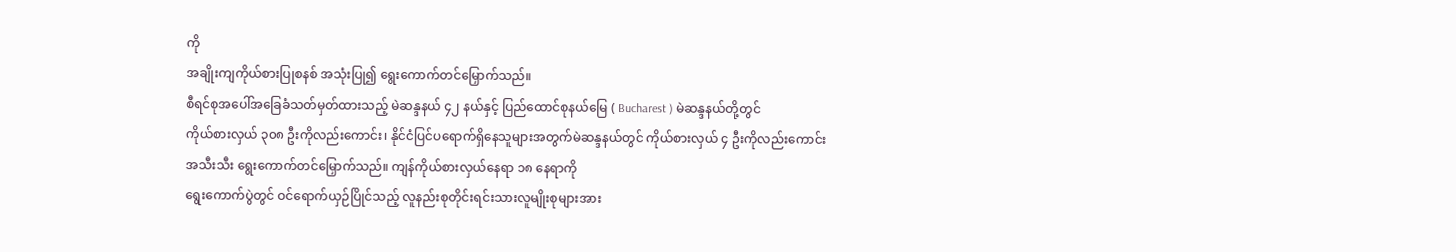ကို
အချိုးကျကိုယ်စားပြုစနစ် အသုံးပြု၍ ရွေးကောက်တင်မြှောက်သည်။
စီရင်စုအပေါ်အခြေခံသတ်မှတ်ထားသည့် မဲဆန္ဒနယ် ၄၂ နယ်နှင့် ပြည်ထောင်စုနယ်မြေ ( Bucharest ) မဲဆန္ဒနယ်တို့တွင်
ကိုယ်စားလှယ် ၃၀၈ ဦးကိုလည်းကောင်း၊ နိုင်ငံပြင်ပရောက်ရှိနေသူများအတွက်မဲဆန္ဒနယ်တွင် ကိုယ်စားလှယ် ၄ ဦးကိုလည်းကောင်း
အသီးသီး ရွေးကောက်တင်မြှောက်သည်။ ကျန်ကိုယ်စားလှယ်နေရာ ၁၈ နေရာကို
ရွေးကောက်ပွဲတွင် ဝင်ရောက်ယှဉ်ပြိုင်သည့် လူနည်းစုတိုင်းရင်းသားလူမျိုးစုများအား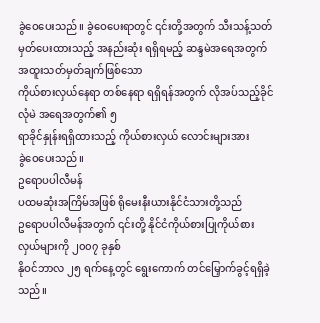ခွဲဝေပေးသည်။ ခွဲဝေပေးရာတွင် ၎င်းတို့အတွက် သီးသန့်သတ်မှတ်ပေးထားသည့် အနည်းဆုံး ရရှိရမည့် ဆန္ဒမဲအရေအတွက် အထူးသတ်မှတ်ချက်ဖြစ်သော
ကိုယ်စားလှယ်နေရာ တစ်နေရာ ရရှိရန်အတွက် လိုအပ်သည့်ခိုင်လုံမဲ အရေအတွက်၏ ၅
ရာခိုင်နှုန်းရရှိထားသည့် ကိုယ်စားလှယ် လောင်းများအား
ခွဲဝေပေးသည်။
ဥရောပပါလီမန်
ပထမဆုံးအကြိမ်အဖြစ် ရိုမေးနီးယားနိုင်ငံသားတို့သည်
ဥရောပပါလီမန်အတွက် ၎င်းတို့ နိုင်ငံကိုယ်စားပြုကိုယ်စားလှယ်များကို ၂၀၀၇ ခုနှစ်
နိုဝင်ဘာလ ၂၅ ရက်နေ့တွင် ရွေးကောက် တင်မြှောက်ခွင့်ရရှိခဲ့သည်။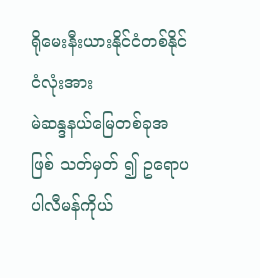ရိုမေးနီးယားနိုင်ငံတစ်နိုင်ငံလုံးအား
မဲဆန္ဒနယ်မြေတစ်ခုအဖြစ် သတ်မှတ် ၍ ဥရောပပါလီမန်ကိုယ်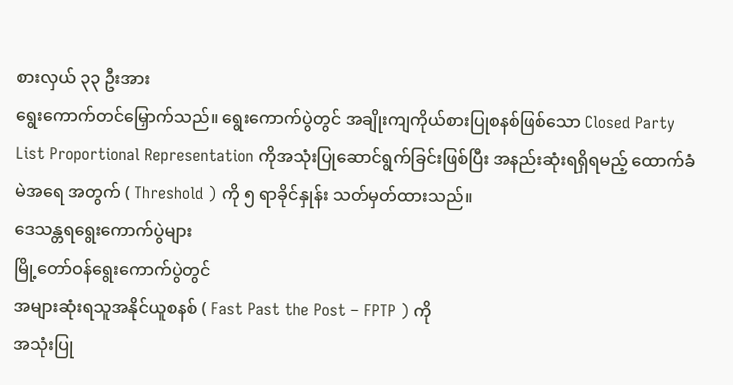စားလှယ် ၃၃ ဦးအား
ရွေးကောက်တင်မြှောက်သည်။ ရွေးကောက်ပွဲတွင် အချိုးကျကိုယ်စားပြုစနစ်ဖြစ်သော Closed Party List Proportional Representation ကိုအသုံးပြုဆောင်ရွက်ခြင်းဖြစ်ပြီး အနည်းဆုံးရရှိရမည့် ထောက်ခံမဲအရေ အတွက် ( Threshold ) ကို ၅ ရာခိုင်နှုန်း သတ်မှတ်ထားသည်။
ဒေသန္တရရွေးကောက်ပွဲများ
မြို့တော်ဝန်ရွေးကောက်ပွဲတွင်
အများဆုံးရသူအနိုင်ယူစနစ် ( Fast Past the Post – FPTP ) ကို
အသုံးပြု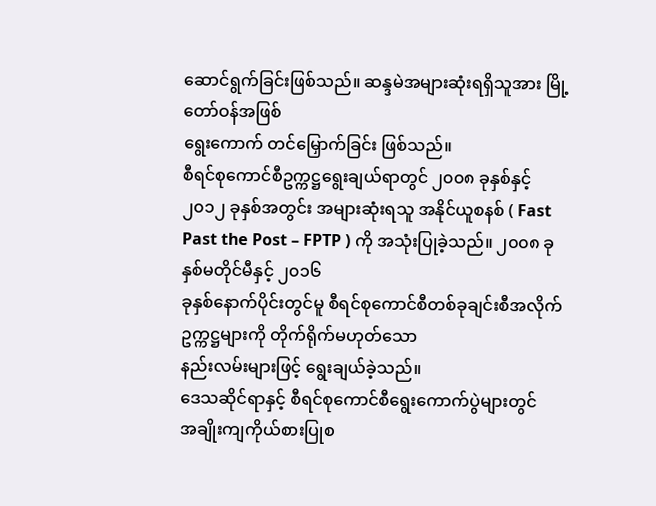ဆောင်ရွက်ခြင်းဖြစ်သည်။ ဆန္ဒမဲအများဆုံးရရှိသူအား မြို့တော်ဝန်အဖြစ်
ရွေးကောက် တင်မြှောက်ခြင်း ဖြစ်သည်။
စီရင်စုကောင်စီဥက္ကဋ္ဌရွေးချယ်ရာတွင် ၂၀၀၈ ခုနှစ်နှင့် ၂၀၁၂ ခုနှစ်အတွင်း အများဆုံးရသူ အနိုင်ယူစနစ် ( Fast Past the Post – FPTP ) ကို အသုံးပြုခဲ့သည်။ ၂၀၀၈ ခုနှစ်မတိုင်မီနှင့် ၂၀၁၆
ခုနှစ်နောက်ပိုင်းတွင်မူ စီရင်စုကောင်စီတစ်ခုချင်းစီအလိုက် ဥက္ကဋ္ဌများကို တိုက်ရိုက်မဟုတ်သော
နည်းလမ်းများဖြင့် ရွေးချယ်ခဲ့သည်။
ဒေသဆိုင်ရာနှင့် စီရင်စုကောင်စီရွေးကောက်ပွဲများတွင်
အချိုးကျကိုယ်စားပြုစ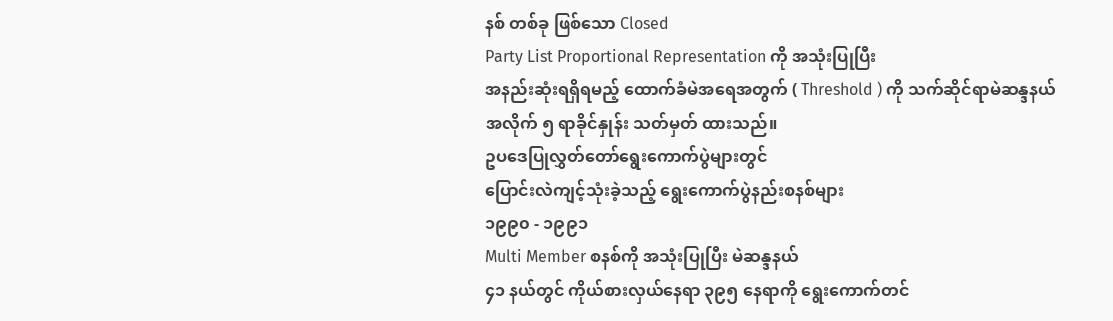နစ် တစ်ခု ဖြစ်သော Closed
Party List Proportional Representation ကို အသုံးပြုပြီး
အနည်းဆုံးရရှိရမည့် ထောက်ခံမဲအရေအတွက် ( Threshold ) ကို သက်ဆိုင်ရာမဲဆန္ဒနယ်
အလိုက် ၅ ရာခိုင်နှုန်း သတ်မှတ် ထားသည်။
ဥပဒေပြုလွှတ်တော်ရွေးကောက်ပွဲများတွင်
ပြောင်းလဲကျင့်သုံးခဲ့သည့် ရွေးကောက်ပွဲနည်းစနစ်များ
၁၉၉၀ - ၁၉၉၁
Multi Member စနစ်ကို အသုံးပြုပြီး မဲဆန္ဒနယ်
၄၁ နယ်တွင် ကိုယ်စားလှယ်နေရာ ၃၉၅ နေရာကို ရွေးကောက်တင်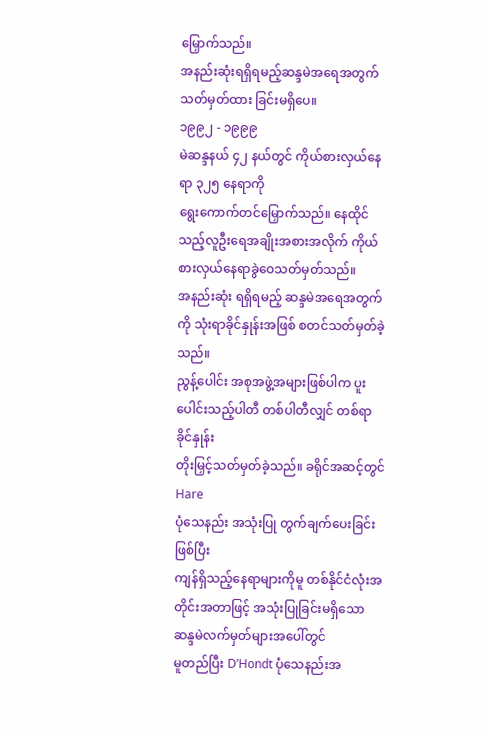မြှောက်သည်။
အနည်းဆုံးရရှိရမည့်ဆန္ဒမဲအရေအတွက် သတ်မှတ်ထား ခြင်းမရှိပေ။
၁၉၉၂ - ၁၉၉၉
မဲဆန္ဒနယ် ၄၂ နယ်တွင် ကိုယ်စားလှယ်နေရာ ၃၂၅ နေရာကို
ရွေးကောက်တင်မြှောက်သည်။ နေထိုင်သည့်လူဦးရေအချိုးအစားအလိုက် ကိုယ်စားလှယ်နေရာခွဲဝေသတ်မှတ်သည်။
အနည်းဆုံး ရရှိရမည့် ဆန္ဒမဲအရေအတွက်ကို သုံးရာခိုင်နှုန်းအဖြစ် စတင်သတ်မှတ်ခဲ့သည်။
ညွန့်ပေါင်း အစုအဖွဲ့အများဖြစ်ပါက ပူးပေါင်းသည့်ပါတီ တစ်ပါတီလျှင် တစ်ရာခိုင်နှုန်း
တိုးမြှင့်သတ်မှတ်ခဲ့သည်။ ခရိုင်အဆင့်တွင် Hare
ပုံသေနည်း အသုံးပြု တွက်ချက်ပေးခြင်းဖြစ်ပြီး
ကျန်ရှိသည့်နေရာများကိုမူ တစ်နိုင်ငံလုံးအတိုင်းအတာဖြင့် အသုံးပြုခြင်းမရှိသော ဆန္ဒမဲလက်မှတ်များအပေါ်တွင်
မူတည်ပြီး D’Hondt ပုံသေနည်းအ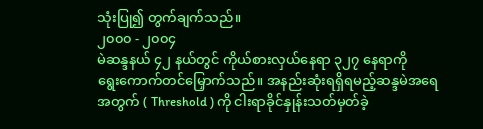သုံးပြု၍ တွက်ချက်သည်။
၂၀၀၀ - ၂၀၀၄
မဲဆန္ဒနယ် ၄၂ နယ်တွင် ကိုယ်စားလှယ်နေရာ ၃၂၇ နေရာကို
ရွေးကောက်တင်မြှောက်သည်။ အနည်းဆုံးရရှိရမည့်ဆန္ဒမဲအရေအတွက် ( Threshold ) ကို ငါးရာခိုင်နှုန်းသတ်မှတ်ခဲ့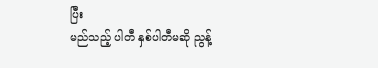ပြီး
မည်သည့် ပါတီ နှစ်ပါတီမဆို ညွန့်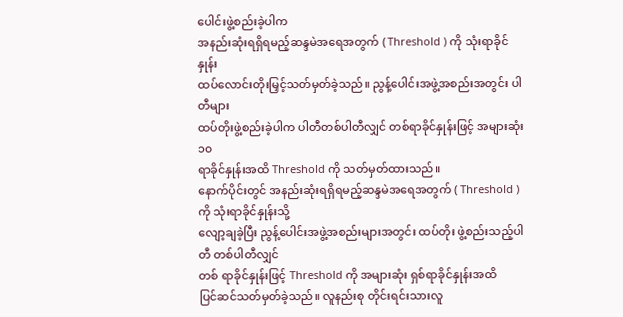ပေါင်းဖွဲ့စည်းခဲ့ပါက
အနည်းဆုံးရရှိရမည့်ဆန္ဒမဲအရေအတွက် ( Threshold ) ကို သုံးရာခိုင်နှုန်း
ထပ်လောင်းတိုးမြှင့်သတ်မှတ်ခဲ့သည်။ ညွန့်ပေါင်းအဖွဲ့အစည်းအတွင်း ပါတီများ
ထပ်တိုးဖွဲ့စည်းခဲ့ပါက ပါတီတစ်ပါတီလျှင် တစ်ရာခိုင်နှုန်းဖြင့် အများဆုံး ၁၀
ရာခိုင်နှုန်းအထိ Threshold ကို သတ်မှတ်ထားသည်။
နောက်ပိုင်းတွင် အနည်းဆုံးရရှိရမည့်ဆန္ဒမဲအရေအတွက် ( Threshold ) ကို သုံးရာခိုင်နှုန်းသို့
လျော့ချခဲ့ပြီး ညွန့်ပေါင်းအဖွဲ့အစည်းများအတွင်း ထပ်တိုး ဖွဲ့စည်းသည့်ပါတီ တစ်ပါတီလျှင်
တစ် ရာခိုင်နှုန်းဖြင့် Threshold ကို အများဆုံး ရှစ်ရာခိုင်နှုန်းအထိ
ပြင်ဆင်သတ်မှတ်ခဲ့သည်။ လူနည်းစု တိုင်းရင်းသားလူ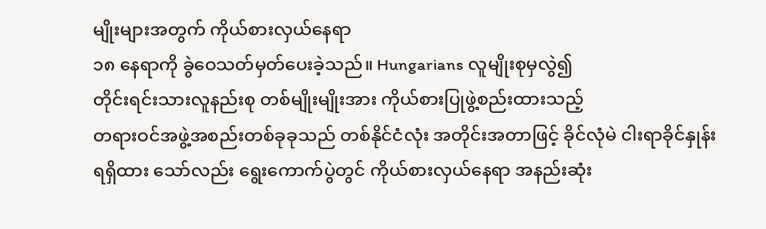မျိုးများအတွက် ကိုယ်စားလှယ်နေရာ
၁၈ နေရာကို ခွဲဝေသတ်မှတ်ပေးခဲ့သည်။ Hungarians လူမျိုးစုမှလွဲ၍
တိုင်းရင်းသားလူနည်းစု တစ်မျိုးမျိုးအား ကိုယ်စားပြုဖွဲ့စည်းထားသည့်
တရားဝင်အဖွဲ့အစည်းတစ်ခုခုသည် တစ်နိုင်ငံလုံး အတိုင်းအတာဖြင့် ခိုင်လုံမဲ ငါးရာခိုင်နှုန်း
ရရှိထား သော်လည်း ရွေးကောက်ပွဲတွင် ကိုယ်စားလှယ်နေရာ အနည်းဆုံး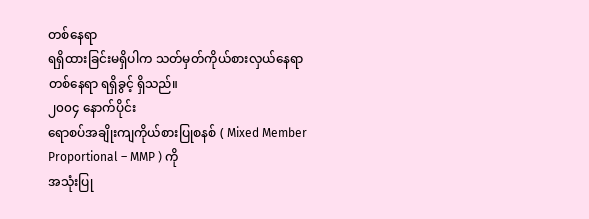တစ်နေရာ
ရရှိထားခြင်းမရှိပါက သတ်မှတ်ကိုယ်စားလှယ်နေရာ တစ်နေရာ ရရှိခွင့် ရှိသည်။
၂၀၀၄ နောက်ပိုင်း
ရောစပ်အချိုးကျကိုယ်စားပြုစနစ် ( Mixed Member Proportional – MMP ) ကို
အသုံးပြု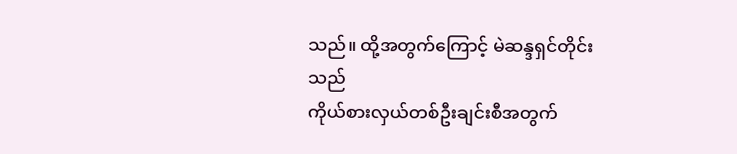သည်။ ထို့အတွက်ကြောင့် မဲဆန္ဒရှင်တိုင်းသည်
ကိုယ်စားလှယ်တစ်ဦးချင်းစီအတွက်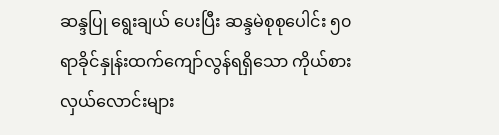ဆန္ဒပြု ရွေးချယ် ပေးပြီး ဆန္ဒမဲစုစုပေါင်း ၅၀
ရာခိုင်နှုန်းထက်ကျော်လွန်ရရှိသော ကိုယ်စားလှယ်လောင်းများ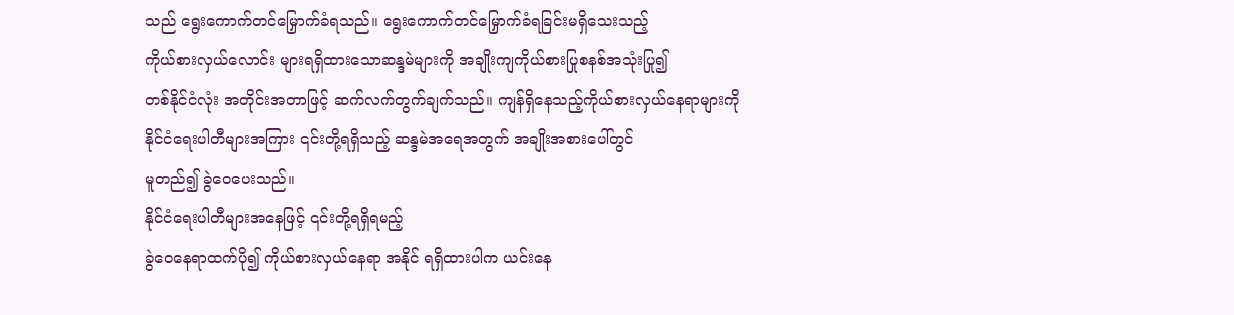သည် ရွေးကောက်တင်မြှောက်ခံရသည်။ ရွေးကောက်တင်မြှောက်ခံရခြင်းမရှိသေးသည့်
ကိုယ်စားလှယ်လောင်း များရရှိထားသောဆန္ဒမဲများကို အချိုးကျကိုယ်စားပြုစနစ်အသုံးပြု၍
တစ်နိုင်ငံလုံး အတိုင်းအတာဖြင့် ဆက်လက်တွက်ချက်သည်။ ကျန်ရှိနေသည့်ကိုယ်စားလှယ်နေရာများကို
နိုင်ငံရေးပါတီများအကြား ၎င်းတို့ရရှိသည့် ဆန္ဒမဲအရေအတွက် အချိုးအစားပေါ်တွင်
မူတည်၍ ခွဲဝေပေးသည်။
နိုင်ငံရေးပါတီများအနေဖြင့် ၎င်းတို့ရရှိရမည့်
ခွဲဝေနေရာထက်ပို၍ ကိုယ်စားလှယ်နေရာ အနိုင် ရရှိထားပါက ယင်းနေ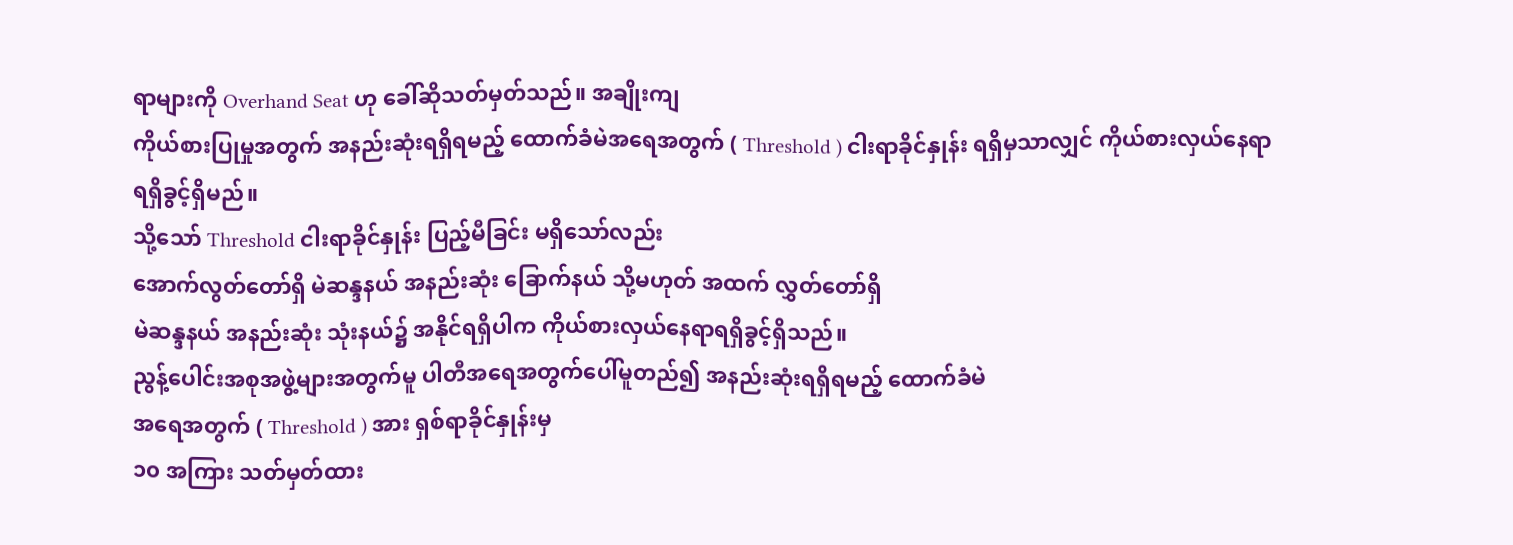ရာများကို Overhand Seat ဟု ခေါ်ဆိုသတ်မှတ်သည်။ အချိုးကျ
ကိုယ်စားပြုမှုအတွက် အနည်းဆုံးရရှိရမည့် ထောက်ခံမဲအရေအတွက် ( Threshold ) ငါးရာခိုင်နှုန်း ရရှိမှသာလျှင် ကိုယ်စားလှယ်နေရာ ရရှိခွင့်ရှိမည်။
သို့သော် Threshold ငါးရာခိုင်နှုန်း ပြည့်မီခြင်း မရှိသော်လည်း
အောက်လွတ်တော်ရှိ မဲဆန္ဒနယ် အနည်းဆုံး ခြောက်နယ် သို့မဟုတ် အထက် လွှတ်တော်ရှိ
မဲဆန္ဒနယ် အနည်းဆုံး သုံးနယ်၌ အနိုင်ရရှိပါက ကိုယ်စားလှယ်နေရာရရှိခွင့်ရှိသည်။
ညွန့်ပေါင်းအစုအဖွဲ့များအတွက်မူ ပါတီအရေအတွက်ပေါ်မူတည်၍ အနည်းဆုံးရရှိရမည့် ထောက်ခံမဲ
အရေအတွက် ( Threshold ) အား ရှစ်ရာခိုင်နှုန်းမှ
၁၀ အကြား သတ်မှတ်ထား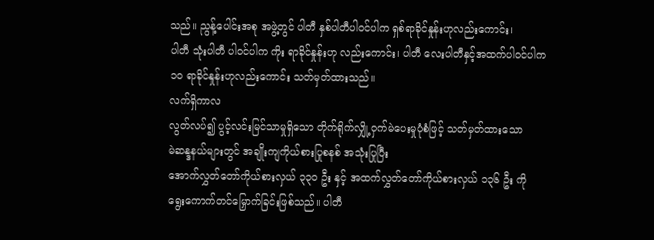သည်။ ညွန့်ပေါင်းအစု အဖွဲ့တွင် ပါတီ နှစ်ပါတီပါဝင်ပါက ရှစ်ရာခိုင်နှုန်းဟုလည်းကောင်း၊
ပါတီ သုံးပါတီ ပါဝင်ပါက ကိုး ရာခိုင်နှုန်းဟု လည်းကောင်း၊ ပါတီ လေးပါတီနှင့်အထက်ပါဝင်ပါက
၁၀ ရာခိုင်နှုန်းဟုလည်းကောင်း သတ်မှတ်ထားသည်။
လက်ရှိကာလ
လွတ်လပ်၍ ပွင့်လင်းမြင်သာမှုရှိသော တိုက်ရိုက်လျှို့ဝှက်မဲပေးမှုပုံစံဖြင့် သတ်မှတ်ထားသော
မဲဆန္ဒနယ်များတွင် အချိုးကျကိုယ်စားပြုစနစ် အသုံးပြုပြီး
အောက်လွှတ်တော်ကိုယ်စားလှယ် ၃၃၀ ဦး နှင့် အထက်လွှတ်တော်ကိုယ်စားလှယ် ၁၃၆ ဦး ကို
ရွေးကောက်တင်မြှောက်ခြင်းဖြစ်သည်။ ပါတီ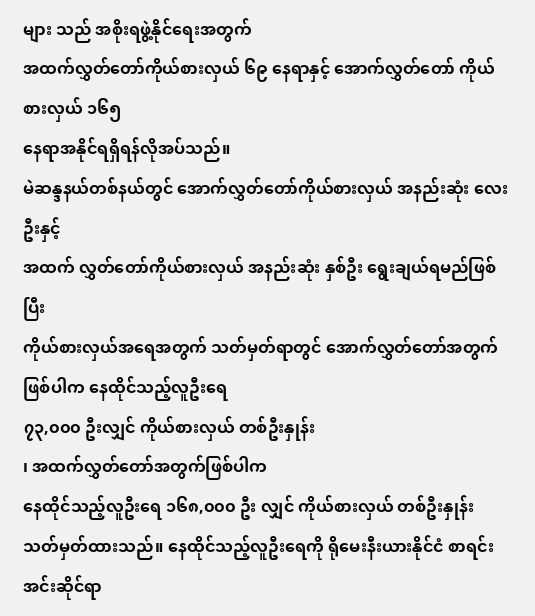များ သည် အစိုးရဖွဲ့နိုင်ရေးအတွက်
အထက်လွှတ်တော်ကိုယ်စားလှယ် ၆၉ နေရာနှင့် အောက်လွှတ်တော် ကိုယ်စားလှယ် ၁၆၅
နေရာအနိုင်ရရှိရန်လိုအပ်သည်။
မဲဆန္ဒနယ်တစ်နယ်တွင် အောက်လွှတ်တော်ကိုယ်စားလှယ် အနည်းဆုံး လေးဦးနှင့်
အထက် လွှတ်တော်ကိုယ်စားလှယ် အနည်းဆုံး နှစ်ဦး ရွေးချယ်ရမည်ဖြစ်ပြီး
ကိုယ်စားလှယ်အရေအတွက် သတ်မှတ်ရာတွင် အောက်လွှတ်တော်အတွက်ဖြစ်ပါက နေထိုင်သည့်လူဦးရေ
၇၃,၀၀၀ ဦးလျှင် ကိုယ်စားလှယ် တစ်ဦးနှုန်း
၊ အထက်လွှတ်တော်အတွက်ဖြစ်ပါက
နေထိုင်သည့်လူဦးရေ ၁၆၈,၀၀၀ ဦး လျှင် ကိုယ်စားလှယ် တစ်ဦးနှုန်း
သတ်မှတ်ထားသည်။ နေထိုင်သည့်လူဦးရေကို ရိုမေးနီးယားနိုင်ငံ စာရင်းအင်းဆိုင်ရာ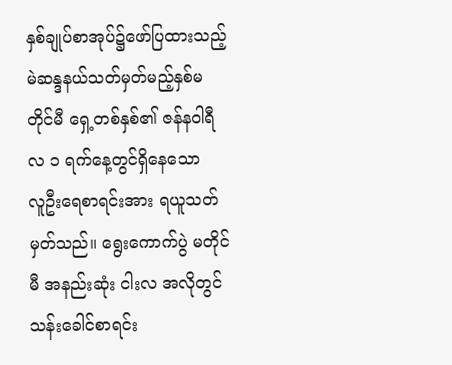နှစ်ချုပ်စာအုပ်၌ဖော်ပြထားသည့်
မဲဆန္ဒနယ်သတ်မှတ်မည့်နှစ်မတိုင်မီ ရှေ့တစ်နှစ်၏ ဇန်နဝါရီလ ၁ ရက်နေ့တွင်ရှိနေသော
လူဦးရေစာရင်းအား ရယူသတ်မှတ်သည်။ ရွေးကောက်ပွဲ မတိုင်မီ အနည်းဆုံး ငါးလ အလိုတွင်
သန်းခေါင်စာရင်း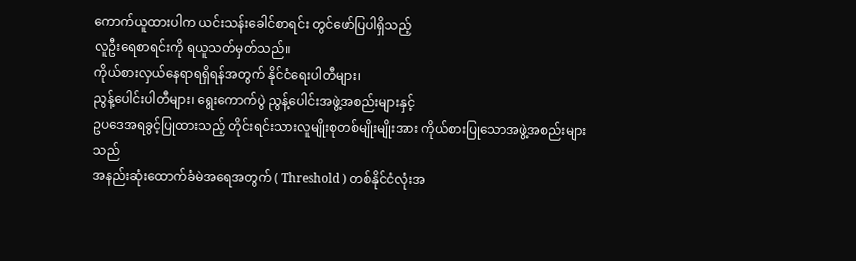ကောက်ယူထားပါက ယင်းသန်းခေါင်စာရင်း တွင်ဖော်ပြပါရှိသည့်
လူဦးရေစာရင်းကို ရယူသတ်မှတ်သည်။
ကိုယ်စားလှယ်နေရာရရှိရန်အတွက် နိုင်ငံရေးပါတီများ၊
ညွန့်ပေါင်းပါတီများ၊ ရွေးကောက်ပွဲ ညွန့်ပေါင်းအဖွဲ့အစည်းများနှင့်
ဥပဒေအရခွင့်ပြုထားသည့် တိုင်းရင်းသားလူမျိုးစုတစ်မျိုးမျိုးအား ကိုယ်စားပြုသောအဖွဲ့အစည်းများသည်
အနည်းဆုံးထောက်ခံမဲအရေအတွက် ( Threshold ) တစ်နိုင်ငံလုံးအ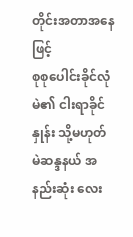တိုင်းအတာအနေဖြင့်
စုစုပေါင်းခိုင်လုံမဲ၏ ငါးရာခိုင်နှုန်း သို့မဟုတ် မဲဆန္ဒနယ် အနည်းဆုံး လေး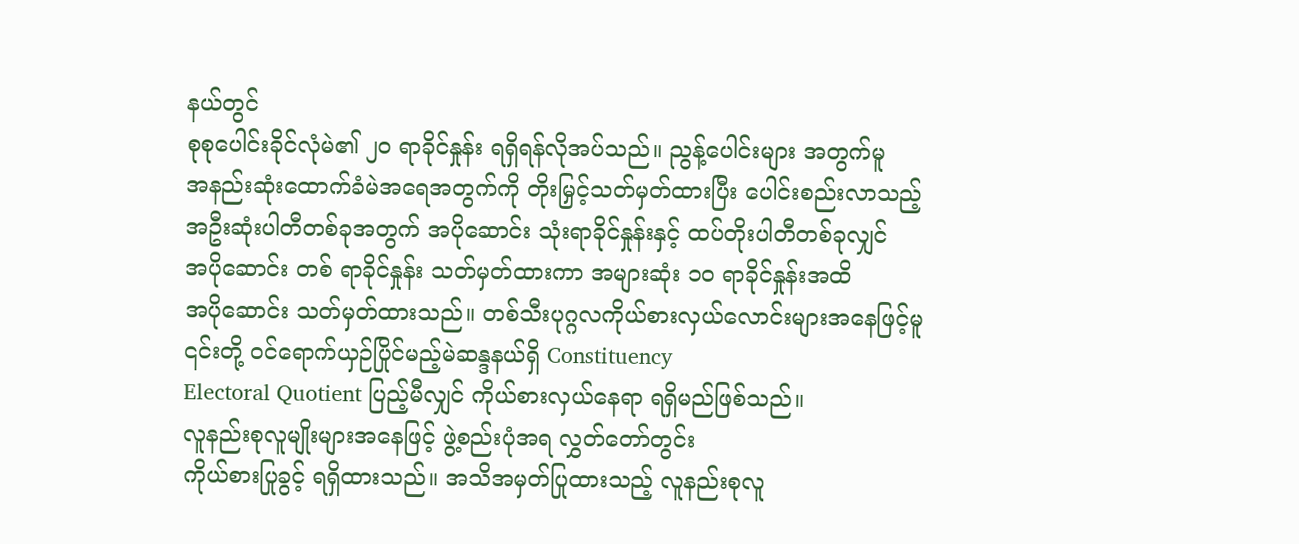နယ်တွင်
စုစုပေါင်းခိုင်လုံမဲ၏ ၂၀ ရာခိုင်နှုန်း ရရှိရန်လိုအပ်သည်။ ညွန့်ပေါင်းများ အတွက်မူ
အနည်းဆုံးထောက်ခံမဲအရေအတွက်ကို တိုးမြှင့်သတ်မှတ်ထားပြီး ပေါင်းစည်းလာသည့်
အဦးဆုံးပါတီတစ်ခုအတွက် အပိုဆောင်း သုံးရာခိုင်နှုန်းနှင့် ထပ်တိုးပါတီတစ်ခုလျှင်
အပိုဆောင်း တစ် ရာခိုင်နှုန်း သတ်မှတ်ထားကာ အများဆုံး ၁၀ ရာခိုင်နှုန်းအထိ
အပိုဆောင်း သတ်မှတ်ထားသည်။ တစ်သီးပုဂ္ဂလကိုယ်စားလှယ်လောင်းများအနေဖြင့်မူ
၎င်းတို့ ဝင်ရောက်ယှဉ်ပြိုင်မည့်မဲဆန္ဒနယ်ရှိ Constituency
Electoral Quotient ပြည့်မီလျှင် ကိုယ်စားလှယ်နေရာ ရရှိမည်ဖြစ်သည်။
လူနည်းစုလူမျိုးများအနေဖြင့် ဖွဲ့စည်းပုံအရ လွှတ်တော်တွင်း
ကိုယ်စားပြုခွင့် ရရှိထားသည်။ အသိအမှတ်ပြုထားသည့် လူနည်းစုလူ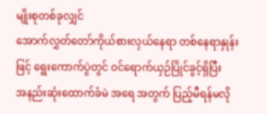မျိုးစုတစ်ခုလျှင်
အောက်လွှတ်တော်ကိုယ်စားလှယ်နေရာ တစ်နေရာနှုန်းဖြင့် ရွေးကောက်ပွဲတွင် ဝင်ရောက်ယှဉ်ပြိုင်ခွင့်ရှိပြီး
အနည်းဆုံးထောက်ခံမဲ အရေ အတွက် ပြည့်မီရန်မလို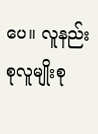ပေ။ လူနည်းစုလူမျိုးစု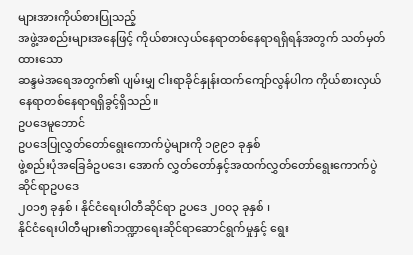များအားကိုယ်စားပြုသည့်
အဖွဲ့အစည်းများအနေဖြင့် ကိုယ်စားလှယ်နေရာတစ်နေရာရရှိရန်အတွက် သတ်မှတ်ထားသော
ဆန္ဒမဲအရေအတွက်၏ ပျမ်းမျှ ငါးရာခိုင်နှုန်းထက်ကျော်လွန်ပါက ကိုယ်စားလှယ်နေရာတစ်နေရာရရှိခွင့်ရှိသည်။
ဥပဒေမူဘောင်
ဥပဒေပြုလွှတ်တော်ရွေးကောက်ပွဲများကို ၁၉၉၁ ခုနှစ်
ဖွဲ့စည်းပုံအခြေခံဥပဒေ၊ အောက် လွှတ်တော်နှင့်အထက်လွှတ်တော်ရွေးကောက်ပွဲဆိုင်ရာဥပဒေ
၂၀၁၅ ခုနှစ် ၊ နိုင်ငံရေးပါတီဆိုင်ရာ ဥပဒေ ၂၀၀၃ ခုနှစ် ၊
နိုင်ငံရေးပါတီများ၏ဘဏ္ဍာရေးဆိုင်ရာဆောင်ရွက်မှုနှင့် ရွေး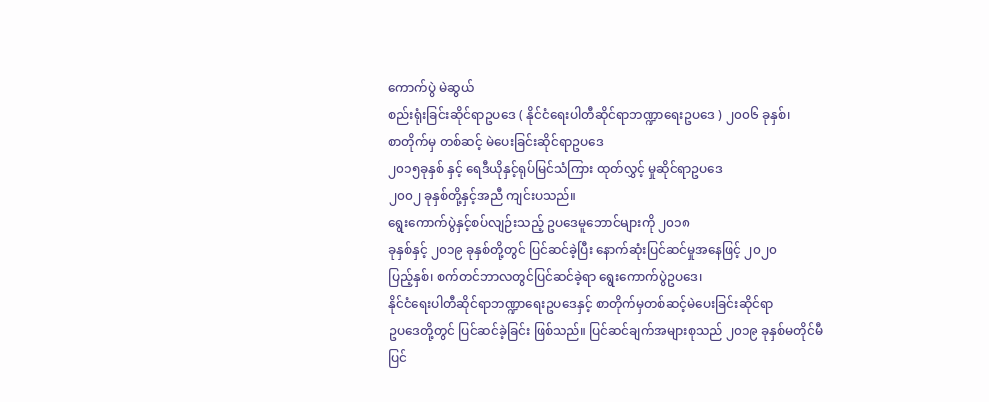ကောက်ပွဲ မဲဆွယ်
စည်းရုံးခြင်းဆိုင်ရာဥပဒေ ( နိုင်ငံရေးပါတီဆိုင်ရာဘဏ္ဍာရေးဥပဒေ ) ၂၀၀၆ ခုနှစ်၊
စာတိုက်မှ တစ်ဆင့် မဲပေးခြင်းဆိုင်ရာဥပဒေ
၂၀၁၅ခုနှစ် နှင့် ရေဒီယိုနှင့်ရုပ်မြင်သံကြား ထုတ်လွှင့် မှုဆိုင်ရာဥပဒေ
၂၀၀၂ ခုနှစ်တို့နှင့်အညီ ကျင်းပသည်။
ရွေးကောက်ပွဲနှင့်စပ်လျဉ်းသည့် ဥပဒေမူဘောင်များကို ၂၀၁၈
ခုနှစ်နှင့် ၂၀၁၉ ခုနှစ်တို့တွင် ပြင်ဆင်ခဲ့ပြီး နောက်ဆုံးပြင်ဆင်မှုအနေဖြင့် ၂၀၂၀
ပြည့်နှစ်၊ စက်တင်ဘာလတွင်ပြင်ဆင်ခဲ့ရာ ရွေးကောက်ပွဲဥပဒေ၊
နိုင်ငံရေးပါတီဆိုင်ရာဘဏ္ဍာရေးဥပဒေနှင့် စာတိုက်မှတစ်ဆင့်မဲပေးခြင်းဆိုင်ရာ
ဥပဒေတို့တွင် ပြင်ဆင်ခဲ့ခြင်း ဖြစ်သည်။ ပြင်ဆင်ချက်အများစုသည် ၂၀၁၉ ခုနှစ်မတိုင်မီ
ပြင်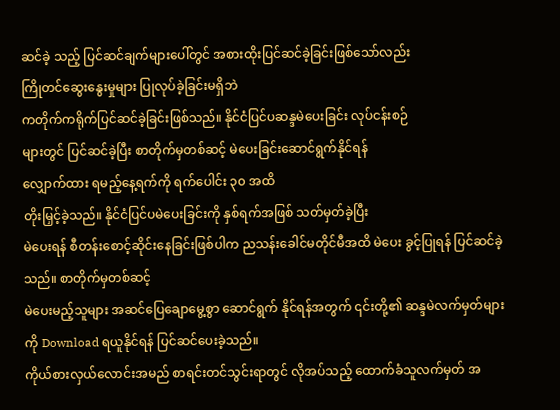ဆင်ခဲ့ သည့် ပြင်ဆင်ချက်များပေါ်တွင် အစားထိုးပြင်ဆင်ခဲ့ခြင်းဖြစ်သော်လည်း
ကြိုတင်ဆွေးနွေးမှုများ ပြုလုပ်ခဲ့ခြင်းမရှိဘဲ
ကတိုက်ကရိုက်ပြင်ဆင်ခဲ့ခြင်းဖြစ်သည်။ နိုင်ငံပြင်ပဆန္ဒမဲပေးခြင်း လုပ်ငန်းစဉ်
များတွင် ပြင်ဆင်ခဲ့ပြီး စာတိုက်မှတစ်ဆင့် မဲပေးခြင်းဆောင်ရွက်နိုင်ရန်
လျှောက်ထား ရမည့်နေ့ရက်ကို ရက်ပေါင်း ၃၀ အထိ
တိုးမြှင့်ခဲ့သည်။ နိုင်ငံပြင်ပမဲပေးခြင်းကို နှစ်ရက်အဖြစ် သတ်မှတ်ခဲ့ပြီး
မဲပေးရန် စီတန်းစောင့်ဆိုင်းနေခြင်းဖြစ်ပါက ညသန်းခေါင်မတိုင်မီအထိ မဲပေး ခွင့်ပြုရန် ပြင်ဆင်ခဲ့သည်။ စာတိုက်မှတစ်ဆင့်
မဲပေးမည့်သူများ အဆင်ပြေချောမွေ့စွာ ဆောင်ရွက် နိုင်ရန်အတွက် ၎င်းတို့၏ ဆန္ဒမဲလက်မှတ်များကို Download ရယူနိုင်ရန် ပြင်ဆင်ပေးခဲ့သည်။
ကိုယ်စားလှယ်လောင်းအမည် စာရင်းတင်သွင်းရာတွင် လိုအပ်သည့် ထောက်ခံသူလက်မှတ် အ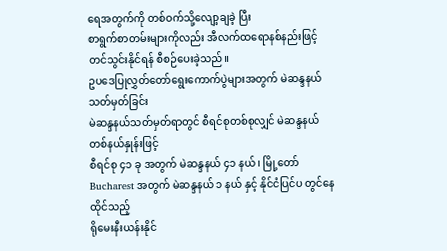ရေအတွက်ကို တစ်ဝက်သို့လျော့ချခဲ့ ပြီး
စာရွက်စာတမ်းများကိုလည်း အီလက်ထရောနစ်နည်းဖြင့် တင်သွင်းနိုင်ရန် စီစဉ်ပေးခဲ့သည်။
ဥပဒေပြုလွှတ်တော်ရွေးကောက်ပွဲများအတွက် မဲဆန္ဒနယ်သတ်မှတ်ခြင်း
မဲဆန္ဒနယ်သတ်မှတ်ရာတွင် စီရင်စုတစ်စုလျှင် မဲဆန္ဒနယ်တစ်နယ်နှုန်းဖြင့်
စီရင်စု ၄၁ ခု အတွက် မဲဆန္ဒနယ် ၄၁ နယ်၊ မြို့တော် Bucharest အတွက် မဲဆန္ဒနယ် ၁ နယ် နှင့် နိုင်ငံပြင်ပ တွင်နေထိုင်သည့်
ရိုမေးနီးယန်းနိုင်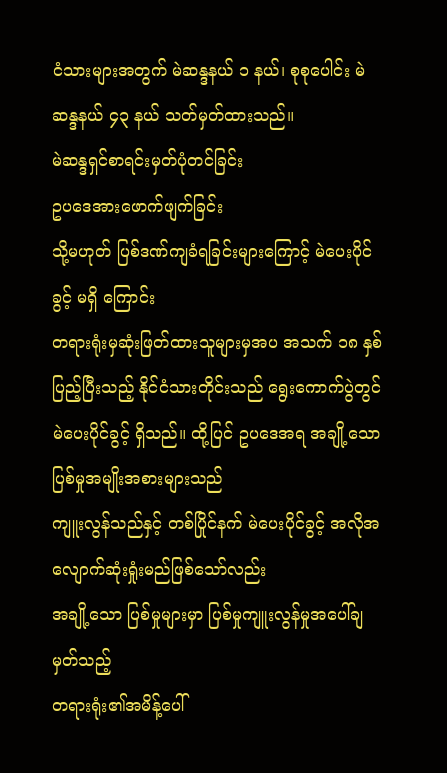ငံသားများအတွက် မဲဆန္ဒနယ် ၁ နယ်၊ စုစုပေါင်း မဲဆန္ဒနယ် ၄၃ နယ် သတ်မှတ်ထားသည်။
မဲဆန္ဒရှင်စာရင်းမှတ်ပုံတင်ခြင်း
ဥပဒေအားဖောက်ဖျက်ခြင်း
သို့မဟုတ် ပြစ်ဒဏ်ကျခံရခြင်းများကြောင့် မဲပေးပိုင်ခွင့် မရှိ ကြောင်း
တရားရုံးမှဆုံးဖြတ်ထားသူများမှအပ အသက် ၁၈ နှစ်ပြည့်ပြီးသည့် နိုင်ငံသားတိုင်းသည် ရွေးကောက်ပွဲတွင်
မဲပေးပိုင်ခွင့် ရှိသည်။ ထို့ပြင် ဥပဒေအရ အချို့သော ပြစ်မှုအမျိုးအစားများသည်
ကျူးလွန်သည်နှင့် တစ်ပြိုင်နက် မဲပေးပိုင်ခွင့် အလိုအလျောက်ဆုံးရှုံးမည်ဖြစ်သော်လည်း
အချို့သော ပြစ်မှုများမှာ ပြစ်မှုကျူးလွန်မှုအပေါ်ချမှတ်သည့်
တရားရုံး၏အမိန့်ပေါ်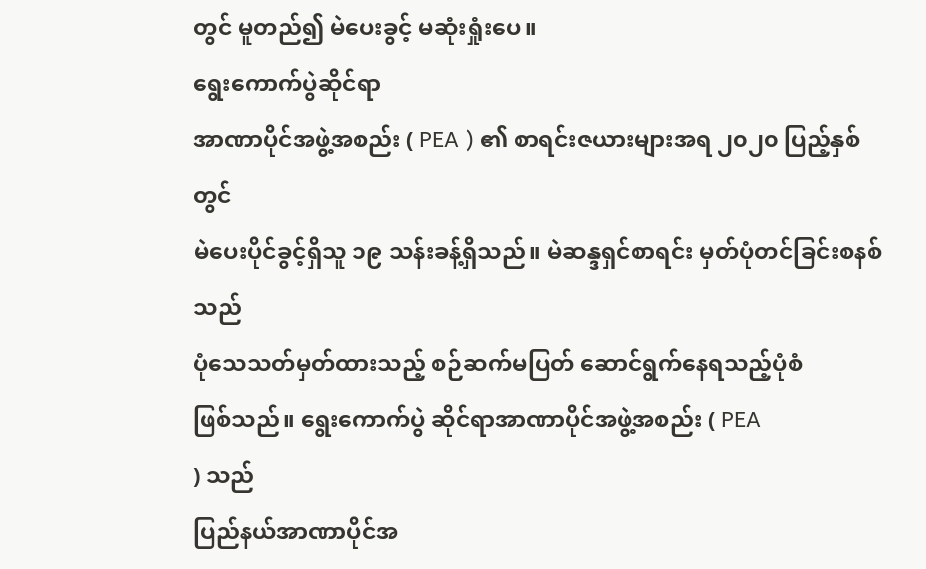တွင် မူတည်၍ မဲပေးခွင့် မဆုံးရှုံးပေ။
ရွေးကောက်ပွဲဆိုင်ရာ
အာဏာပိုင်အဖွဲ့အစည်း ( PEA ) ၏ စာရင်းဇယားများအရ ၂၀၂၀ ပြည့်နှစ်တွင်
မဲပေးပိုင်ခွင့်ရှိသူ ၁၉ သန်းခန့်ရှိသည်။ မဲဆန္ဒရှင်စာရင်း မှတ်ပုံတင်ခြင်းစနစ်သည်
ပုံသေသတ်မှတ်ထားသည့် စဉ်ဆက်မပြတ် ဆောင်ရွက်နေရသည့်ပုံစံ
ဖြစ်သည်။ ရွေးကောက်ပွဲ ဆိုင်ရာအာဏာပိုင်အဖွဲ့အစည်း ( PEA
) သည်
ပြည်နယ်အာဏာပိုင်အ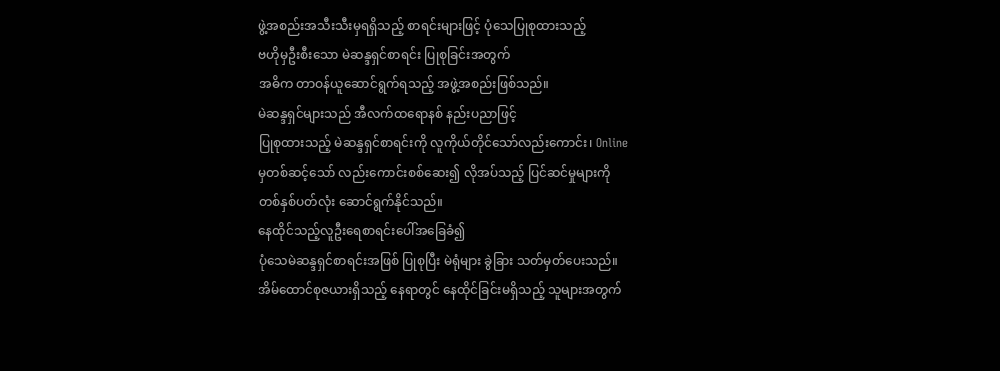ဖွဲ့အစည်းအသီးသီးမှရရှိသည့် စာရင်းများဖြင့် ပုံသေပြုစုထားသည့်
ဗဟိုမှဦးစီးသော မဲဆန္ဒရှင်စာရင်း ပြုစုခြင်းအတွက်
အဓိက တာဝန်ယူဆောင်ရွက်ရသည့် အဖွဲ့အစည်းဖြစ်သည်။
မဲဆန္ဒရှင်များသည် အီလက်ထရောနစ် နည်းပညာဖြင့်
ပြုစုထားသည့် မဲဆန္ဒရှင်စာရင်းကို လူကိုယ်တိုင်သော်လည်းကောင်း၊ Online
မှတစ်ဆင့်သော် လည်းကောင်းစစ်ဆေး၍ လိုအပ်သည့် ပြင်ဆင်မှုများကို
တစ်နှစ်ပတ်လုံး ဆောင်ရွက်နိုင်သည်။
နေထိုင်သည့်လူဦးရေစာရင်းပေါ်အခြေခံ၍
ပုံသေမဲဆန္ဒရှင်စာရင်းအဖြစ် ပြုစုပြီး မဲရုံများ ခွဲခြား သတ်မှတ်ပေးသည်။
အိမ်ထောင်စုဇယားရှိသည့် နေရာတွင် နေထိုင်ခြင်းမရှိသည့် သူများအတွက်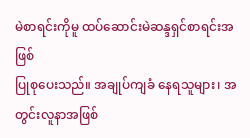မဲစာရင်းကိုမူ ထပ်ဆောင်းမဲဆန္ဒရှင်စာရင်းအဖြစ်
ပြုစုပေးသည်။ အချုပ်ကျခံ နေရသူများ၊ အတွင်းလူနာအဖြစ်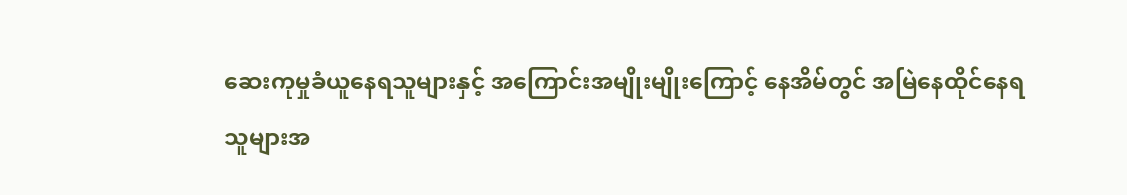ဆေးကုမှုခံယူနေရသူများနှင့် အကြောင်းအမျိုးမျိုးကြောင့် နေအိမ်တွင် အမြဲနေထိုင်နေရ
သူများအ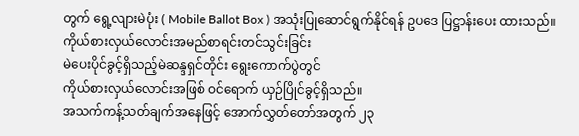တွက် ရွေ့လျားမဲပုံး ( Mobile Ballot Box ) အသုံးပြုဆောင်ရွက်နိုင်ရန် ဥပဒေ ပြဋ္ဌာန်းပေး ထားသည်။
ကိုယ်စားလှယ်လောင်းအမည်စာရင်းတင်သွင်းခြင်း
မဲပေးပိုင်ခွင့်ရှိသည့်မဲဆန္ဒရှင်တိုင်း ရွေးကောက်ပွဲတွင်
ကိုယ်စားလှယ်လောင်းအဖြစ် ဝင်ရောက် ယှဉ်ပြိုင်ခွင့်ရှိသည်။
အသက်ကန့်သတ်ချက်အနေဖြင့် အောက်လွှတ်တော်အတွက် ၂၃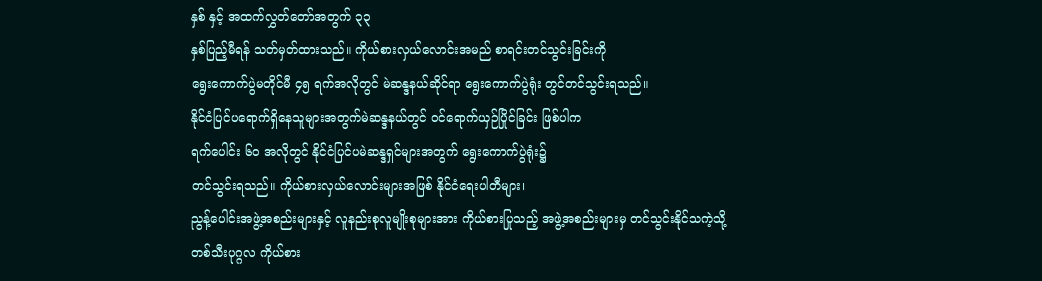နှစ် နှင့် အထက်လွှတ်တော်အတွက် ၃၃
နှစ်ပြည့်မီရန် သတ်မှတ်ထားသည်။ ကိုယ်စားလှယ်လောင်းအမည် စာရင်းတင်သွင်းခြင်းကို
ရွေးကောက်ပွဲမတိုင်မီ ၄၅ ရက်အလိုတွင် မဲဆန္ဒနယ်ဆိုင်ရာ ရွေးကောက်ပွဲရုံး တွင်တင်သွင်းရသည်။
နိုင်ငံပြင်ပရောက်ရှိနေသူများအတွက်မဲဆန္ဒနယ်တွင် ဝင်ရောက်ယှဉ်ပြိုင်ခြင်း ဖြစ်ပါက
ရက်ပေါင်း ၆၀ အလိုတွင် နိုင်ငံပြင်ပမဲဆန္ဒရှင်များအတွက် ရွေးကောက်ပွဲရုံး၌
တင်သွင်းရသည်။ ကိုယ်စားလှယ်လောင်းများအဖြစ် နိုင်ငံရေးပါတီများ၊
ညွန့်ပေါင်းအဖွဲ့အစည်းများနှင့် လူနည်းစုလူမျိုးစုများအား ကိုယ်စားပြုသည့် အဖွဲ့အစည်းများမှ တင်သွင်းနိုင်သကဲ့သို့
တစ်သီးပုဂ္ဂလ ကိုယ်စား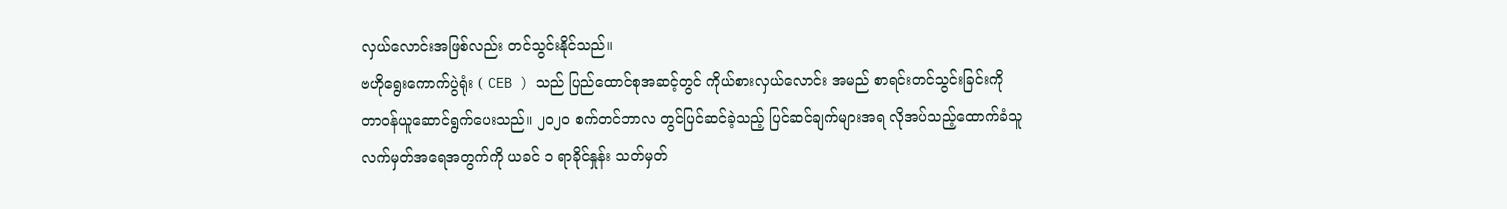လှယ်လောင်းအဖြစ်လည်း တင်သွင်းနိုင်သည်။
ဗဟိုရွေးကောက်ပွဲရုံး ( CEB ) သည် ပြည်ထောင်စုအဆင့်တွင် ကိုယ်စားလှယ်လောင်း အမည် စာရင်းတင်သွင်းခြင်းကို
တာဝန်ယူဆောင်ရွက်ပေးသည်။ ၂၀၂၀ စက်တင်ဘာလ တွင်ပြင်ဆင်ခဲ့သည့် ပြင်ဆင်ချက်များအရ လိုအပ်သည့်ထောက်ခံသူ
လက်မှတ်အရေအတွက်ကို ယခင် ၁ ရာခိုင်နှုန်း သတ်မှတ်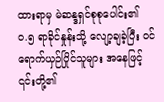ထားရာမှ မဲဆန္ဒရှင်စုစုပေါင်း၏
၀.၅ ရာခိုင်နှုန်းသို့ လျော့ချခဲ့ပြီး ဝင်ရောက်ယှဉ်ပြိုင်သူများ အနေဖြင့်
၎င်းတို့၏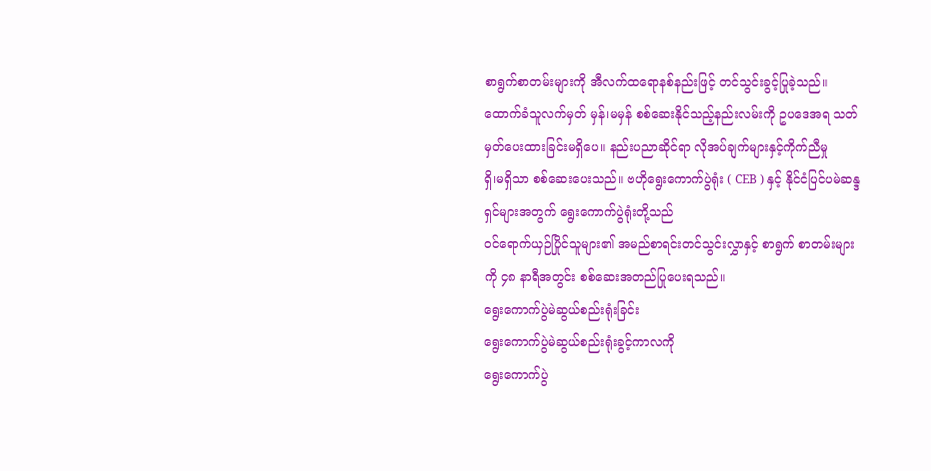စာရွက်စာတမ်းများကို အီလက်ထရောနစ်နည်းဖြင့် တင်သွင်းခွင့်ပြုခဲ့သည်။
ထောက်ခံသူလက်မှတ် မှန်၊မမှန် စစ်ဆေးနိုင်သည့်နည်းလမ်းကို ဥပဒေအရ သတ်မှတ်ပေးထားခြင်းမရှိပေ။ နည်းပညာဆိုင်ရာ လိုအပ်ချက်များနှင့်ကိုက်ညီမှု
ရှိ၊မရှိသာ စစ်ဆေးပေးသည်။ ဗဟိုရွေးကောက်ပွဲရုံး ( CEB ) နှင့် နိုင်ငံပြင်ပမဲဆန္ဒရှင်များအတွက် ရွေးကောက်ပွဲရုံးတို့သည်
ဝင်ရောက်ယှဉ်ပြိုင်သူများ၏ အမည်စာရင်းတင်သွင်းလွှာနှင့် စာရွက် စာတမ်းများကို ၄၈ နာရီအတွင်း စစ်ဆေးအတည်ပြုပေးရသည်။
ရွေးကောက်ပွဲမဲဆွယ်စည်းရုံးခြင်း
ရွေးကောက်ပွဲမဲဆွယ်စည်းရုံးခွင့်ကာလကို
ရွေးကောက်ပွဲ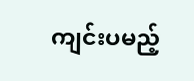ကျင်းပမည့်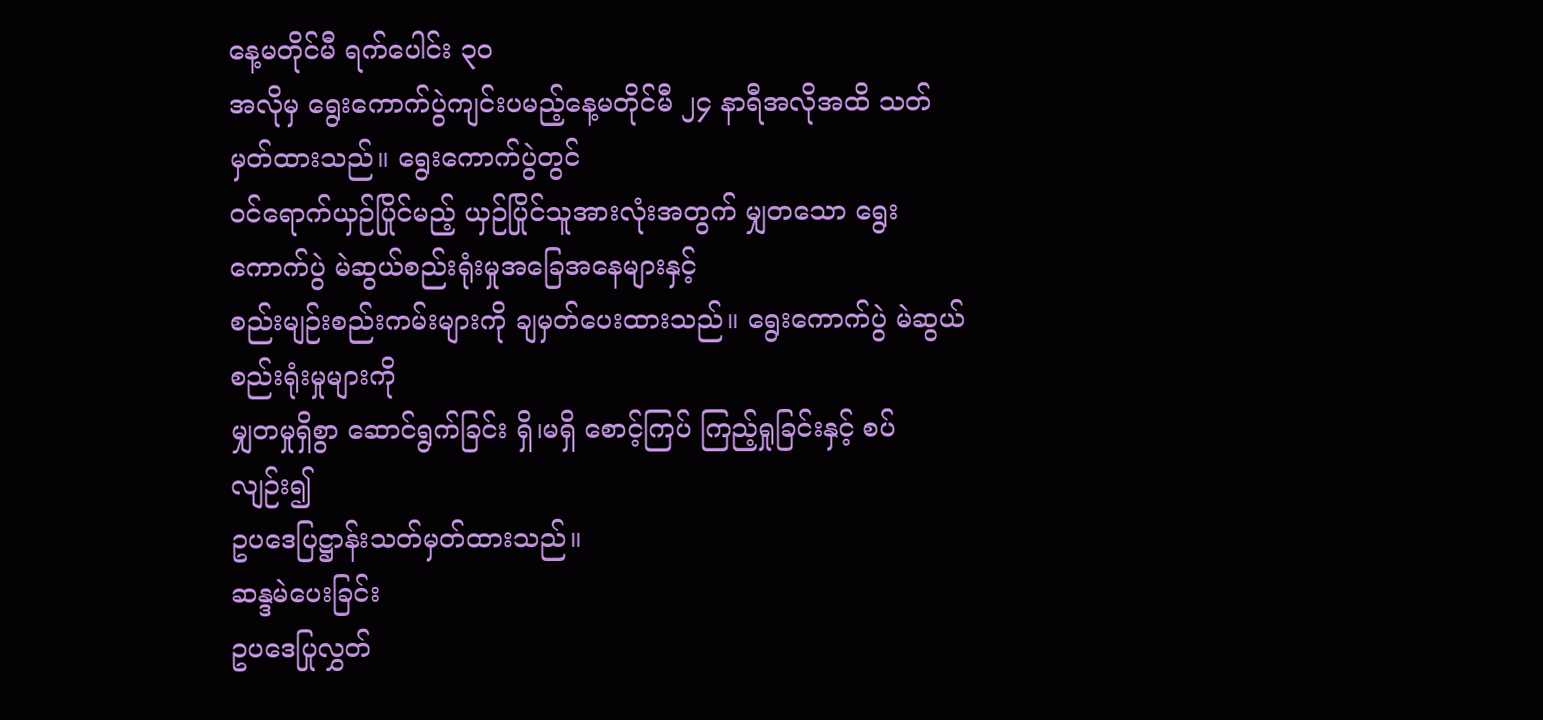နေ့မတိုင်မီ ရက်ပေါင်း ၃၀
အလိုမှ ရွေးကောက်ပွဲကျင်းပမည့်နေ့မတိုင်မီ ၂၄ နာရီအလိုအထိ သတ်မှတ်ထားသည်။ ရွေးကောက်ပွဲတွင်
ဝင်ရောက်ယှဉ်ပြိုင်မည့် ယှဉ်ပြိုင်သူအားလုံးအတွက် မျှတသော ရွေးကောက်ပွဲ မဲဆွယ်စည်းရုံးမှုအခြေအနေများနှင့်
စည်းမျဉ်းစည်းကမ်းများကို ချမှတ်ပေးထားသည်။ ရွေးကောက်ပွဲ မဲဆွယ်စည်းရုံးမှုများကို
မျှတမှုရှိစွာ ဆောင်ရွက်ခြင်း ရှိ၊မရှိ စောင့်ကြပ် ကြည့်ရှုခြင်းနှင့် စပ်လျဉ်း၍
ဥပဒေပြဋ္ဌာန်းသတ်မှတ်ထားသည်။
ဆန္ဒမဲပေးခြင်း
ဥပဒေပြုလွှတ်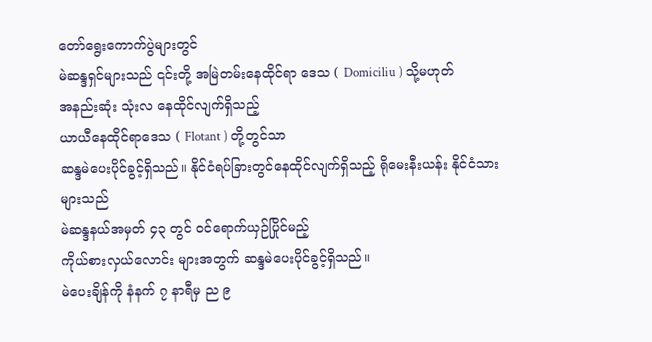တော်ရွေးကောက်ပွဲများတွင်
မဲဆန္ဒရှင်များသည် ၎င်းတို့ အမြဲတမ်းနေထိုင်ရာ ဒေသ ( Domiciliu ) သို့မဟုတ်
အနည်းဆုံး သုံးလ နေထိုင်လျက်ရှိသည့်
ယာယီနေထိုင်ရာဒေသ ( Flotant ) တို့တွင်သာ
ဆန္ဒမဲပေးပိုင်ခွင့်ရှိသည်။ နိုင်ငံရပ်ခြားတွင်နေထိုင်လျက်ရှိသည့် ရိုမေးနီးယန်း နိုင်ငံသားများသည်
မဲဆန္ဒနယ်အမှတ် ၄၃ တွင် ဝင်ရောက်ယှဉ်ပြိုင်မည့်
ကိုယ်စားလှယ်လောင်း များအတွက် ဆန္ဒမဲပေးပိုင်ခွင့်ရှိသည်။
မဲပေးချိန်ကို နံနက် ၇ နာရီမှ ည ၉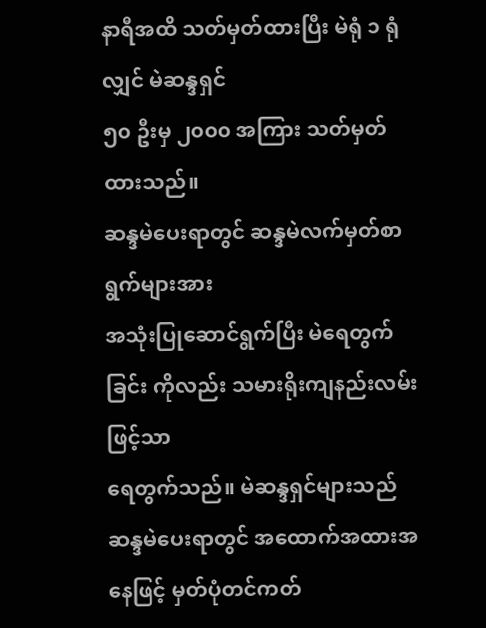နာရီအထိ သတ်မှတ်ထားပြီး မဲရုံ ၁ ရုံလျှင် မဲဆန္ဒရှင်
၅၀ ဦးမှ ၂၀၀၀ အကြား သတ်မှတ်ထားသည်။
ဆန္ဒမဲပေးရာတွင် ဆန္ဒမဲလက်မှတ်စာရွက်များအား
အသုံးပြုဆောင်ရွက်ပြီး မဲရေတွက်ခြင်း ကိုလည်း သမားရိုးကျနည်းလမ်းဖြင့်သာ
ရေတွက်သည်။ မဲဆန္ဒရှင်များသည် ဆန္ဒမဲပေးရာတွင် အထောက်အထားအနေဖြင့် မှတ်ပုံတင်ကတ်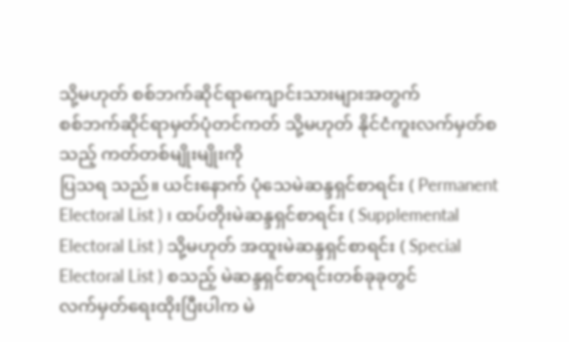သို့မဟုတ် စစ်ဘက်ဆိုင်ရာကျောင်းသားများအတွက်
စစ်ဘက်ဆိုင်ရာမှတ်ပုံတင်ကတ် သို့မဟုတ် နိုင်ငံကူးလက်မှတ်စသည့် ကတ်တစ်မျိုးမျိုးကို
ပြသရ သည်။ ယင်းနောက် ပုံသေမဲဆန္ဒရှင်စာရင်း ( Permanent
Electoral List ) ၊ ထပ်တိုးမဲဆန္ဒရှင်စာရင်း ( Supplemental
Electoral List ) သို့မဟုတ် အထူးမဲဆန္ဒရှင်စာရင်း ( Special
Electoral List ) စသည့် မဲဆန္ဒရှင်စာရင်းတစ်ခုခုတွင်
လက်မှတ်ရေးထိုးပြီးပါက မဲ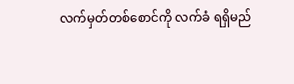လက်မှတ်တစ်စောင်ကို လက်ခံ ရရှိမည်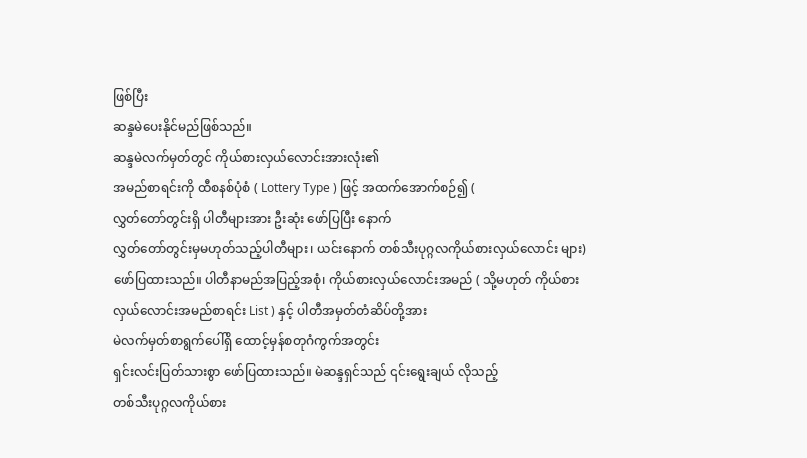ဖြစ်ပြီး
ဆန္ဒမဲပေးနိုင်မည်ဖြစ်သည်။
ဆန္ဒမဲလက်မှတ်တွင် ကိုယ်စားလှယ်လောင်းအားလုံး၏
အမည်စာရင်းကို ထီစနစ်ပုံစံ ( Lottery Type ) ဖြင့် အထက်အောက်စဉ်၍ (
လွှတ်တော်တွင်းရှိ ပါတီများအား ဦးဆုံး ဖော်ပြပြီး နောက်
လွှတ်တော်တွင်းမှမဟုတ်သည့်ပါတီများ၊ ယင်းနောက် တစ်သီးပုဂ္ဂလကိုယ်စားလှယ်လောင်း များ)
ဖော်ပြထားသည်။ ပါတီနာမည်အပြည့်အစုံ၊ ကိုယ်စားလှယ်လောင်းအမည် ( သို့မဟုတ် ကိုယ်စားလှယ်လောင်းအမည်စာရင်း List ) နှင့် ပါတီအမှတ်တံဆိပ်တို့အား
မဲလက်မှတ်စာရွက်ပေါ်ရှိ ထောင့်မှန်စတုဂံကွက်အတွင်း
ရှင်းလင်းပြတ်သားစွာ ဖော်ပြထားသည်။ မဲဆန္ဒရှင်သည် ၎င်းရွေးချယ် လိုသည့်
တစ်သီးပုဂ္ဂလကိုယ်စား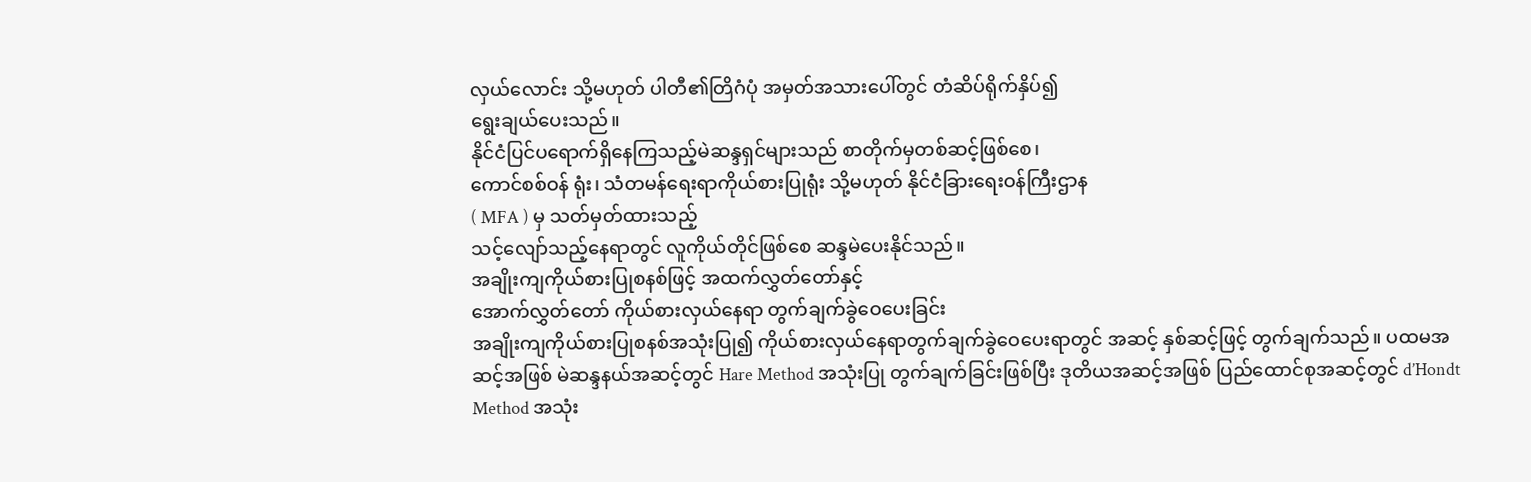လှယ်လောင်း သို့မဟုတ် ပါတီ၏တြိဂံပုံ အမှတ်အသားပေါ်တွင် တံဆိပ်ရိုက်နှိပ်၍
ရွေးချယ်ပေးသည်။
နိုင်ငံပြင်ပရောက်ရှိနေကြသည့်မဲဆန္ဒရှင်များသည် စာတိုက်မှတစ်ဆင့်ဖြစ်စေ၊
ကောင်စစ်ဝန် ရုံး၊ သံတမန်ရေးရာကိုယ်စားပြုရုံး သို့မဟုတ် နိုင်ငံခြားရေးဝန်ကြီးဌာန
( MFA ) မှ သတ်မှတ်ထားသည့်
သင့်လျော်သည့်နေရာတွင် လူကိုယ်တိုင်ဖြစ်စေ ဆန္ဒမဲပေးနိုင်သည်။
အချိုးကျကိုယ်စားပြုစနစ်ဖြင့် အထက်လွှတ်တော်နှင့်
အောက်လွှတ်တော် ကိုယ်စားလှယ်နေရာ တွက်ချက်ခွဲဝေပေးခြင်း
အချိုးကျကိုယ်စားပြုစနစ်အသုံးပြု၍ ကိုယ်စားလှယ်နေရာတွက်ချက်ခွဲဝေပေးရာတွင် အဆင့် နှစ်ဆင့်ဖြင့် တွက်ချက်သည်။ ပထမအဆင့်အဖြစ် မဲဆန္ဒနယ်အဆင့်တွင် Hare Method အသုံးပြု တွက်ချက်ခြင်းဖြစ်ပြီး ဒုတိယအဆင့်အဖြစ် ပြည်ထောင်စုအဆင့်တွင် d’Hondt Method အသုံး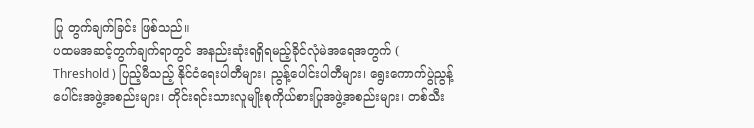ပြု တွက်ချက်ခြင်း ဖြစ်သည်။
ပထမအဆင့်တွက်ချက်ရာတွင် အနည်းဆုံးရရှိရမည့်ခိုင်လုံမဲအရေအတွက် ( Threshold ) ပြည့်မီသည့် နိုင်ငံရေးပါတီများ၊ ညွန့်ပေါင်းပါတီများ၊ ရွေးကောက်ပွဲညွန့်ပေါင်းအဖွဲ့အစည်းများ၊ တိုင်းရင်းသားလူမျိုးစုကိုယ်စားပြုအဖွဲ့အစည်းများ၊ တစ်သီး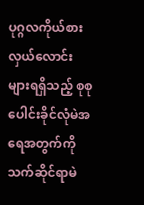ပုဂ္ဂလကိုယ်စားလှယ်လောင်းများရရှိသည့် စုစုပေါင်းခိုင်လုံမဲအရေအတွက်ကို သက်ဆိုင်ရာမဲ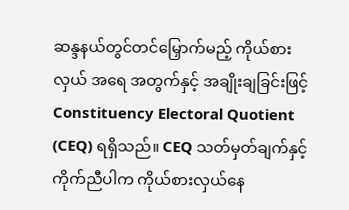ဆန္ဒနယ်တွင်တင်မြှောက်မည့် ကိုယ်စားလှယ် အရေ အတွက်နှင့် အချိုးချခြင်းဖြင့် Constituency Electoral Quotient (CEQ) ရရှိသည်။ CEQ သတ်မှတ်ချက်နှင့်ကိုက်ညီပါက ကိုယ်စားလှယ်နေ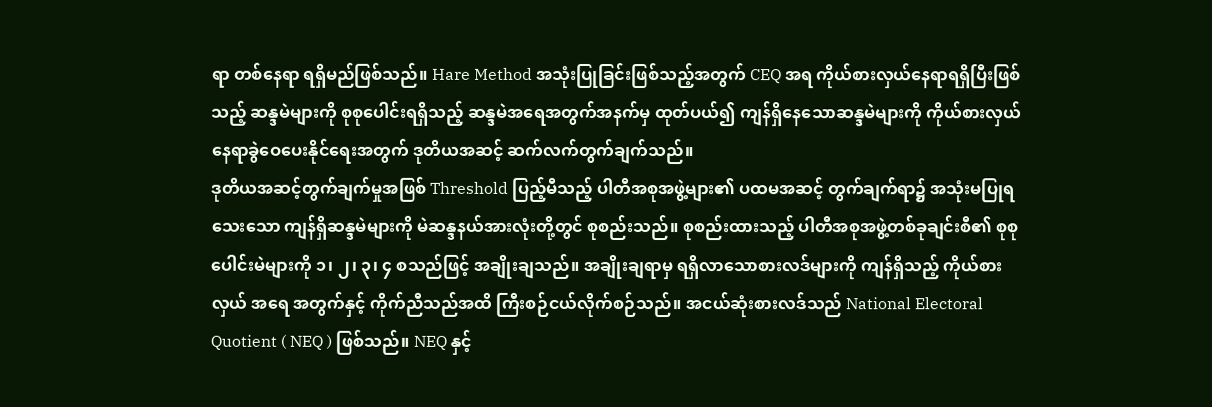ရာ တစ်နေရာ ရရှိမည်ဖြစ်သည်။ Hare Method အသုံးပြုခြင်းဖြစ်သည့်အတွက် CEQ အရ ကိုယ်စားလှယ်နေရာရရှိပြီးဖြစ်သည့် ဆန္ဒမဲများကို စုစုပေါင်းရရှိသည့် ဆန္ဒမဲအရေအတွက်အနက်မှ ထုတ်ပယ်၍ ကျန်ရှိနေသောဆန္ဒမဲများကို ကိုယ်စားလှယ်နေရာခွဲဝေပေးနိုင်ရေးအတွက် ဒုတိယအဆင့် ဆက်လက်တွက်ချက်သည်။
ဒုတိယအဆင့်တွက်ချက်မှုအဖြစ် Threshold ပြည့်မီသည့် ပါတီအစုအဖွဲ့များ၏ ပထမအဆင့် တွက်ချက်ရာ၌ အသုံးမပြုရသေးသော ကျန်ရှိဆန္ဒမဲများကို မဲဆန္ဒနယ်အားလုံးတို့တွင် စုစည်းသည်။ စုစည်းထားသည့် ပါတီအစုအဖွဲ့တစ်ခုချင်းစီ၏ စုစုပေါင်းမဲများကို ၁၊ ၂၊ ၃၊ ၄ စသည်ဖြင့် အချိုးချသည်။ အချိုးချရာမှ ရရှိလာသောစားလဒ်များကို ကျန်ရှိသည့် ကိုယ်စားလှယ် အရေ အတွက်နှင့် ကိုက်ညီသည်အထိ ကြီးစဉ်ငယ်လိုက်စဉ်သည်။ အငယ်ဆုံးစားလဒ်သည် National Electoral Quotient ( NEQ ) ဖြစ်သည်။ NEQ နှင့်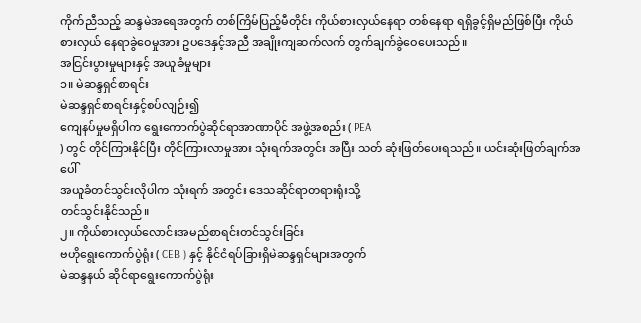ကိုက်ညီသည့် ဆန္ဒမဲအရေအတွက် တစ်ကြိမ်ပြည့်မီတိုင်း ကိုယ်စားလှယ်နေရာ တစ်နေရာ ရရှိခွင့်ရှိမည်ဖြစ်ပြီး ကိုယ်စားလှယ် နေရာခွဲဝေမှုအား ဥပဒေနှင့်အညီ အချိုးကျဆက်လက် တွက်ချက်ခွဲဝေပေးသည်။
အငြင်းပွားမှုများနှင့် အယူခံမှုများ
၁။ မဲဆန္ဒရှင်စာရင်း
မဲဆန္ဒရှင်စာရင်းနှင့်စပ်လျဉ်း၍
ကျေနပ်မှုမရှိပါက ရွေးကောက်ပွဲဆိုင်ရာအာဏာပိုင် အဖွဲ့အစည်း ( PEA
) တွင် တိုင်ကြားနိုင်ပြီး တိုင်ကြားလာမှုအား သုံးရက်အတွင်း အပြီး သတ် ဆုံးဖြတ်ပေးရသည်။ ယင်းဆုံးဖြတ်ချက်အပေါ်
အယူခံတင်သွင်းလိုပါက သုံးရက် အတွင်း ဒေသဆိုင်ရာတရားရုံးသို့
တင်သွင်းနိုင်သည်။
၂။ ကိုယ်စားလှယ်လောင်းအမည်စာရင်းတင်သွင်းခြင်း
ဗဟိုရွေးကောက်ပွဲရုံး ( CEB ) နှင့် နိုင်ငံရပ်ခြားရှိမဲဆန္ဒရှင်များအတွက်
မဲဆန္ဒနယ် ဆိုင်ရာရွေးကောက်ပွဲရုံး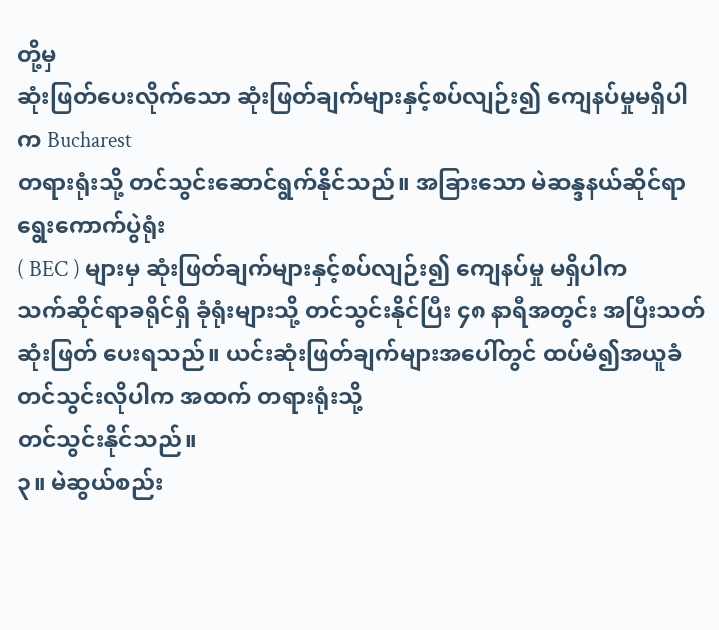တို့မှ
ဆုံးဖြတ်ပေးလိုက်သော ဆုံးဖြတ်ချက်များနှင့်စပ်လျဉ်း၍ ကျေနပ်မှုမရှိပါက Bucharest
တရားရုံးသို့ တင်သွင်းဆောင်ရွက်နိုင်သည်။ အခြားသော မဲဆန္ဒနယ်ဆိုင်ရာရွေးကောက်ပွဲရုံး
( BEC ) များမှ ဆုံးဖြတ်ချက်များနှင့်စပ်လျဉ်း၍ ကျေနပ်မှု မရှိပါက
သက်ဆိုင်ရာခရိုင်ရှိ ခုံရုံးများသို့ တင်သွင်းနိုင်ပြီး ၄၈ နာရီအတွင်း အပြီးသတ်
ဆုံးဖြတ် ပေးရသည်။ ယင်းဆုံးဖြတ်ချက်များအပေါ်တွင် ထပ်မံ၍အယူခံတင်သွင်းလိုပါက အထက် တရားရုံးသို့
တင်သွင်းနိုင်သည်။
၃။ မဲဆွယ်စည်း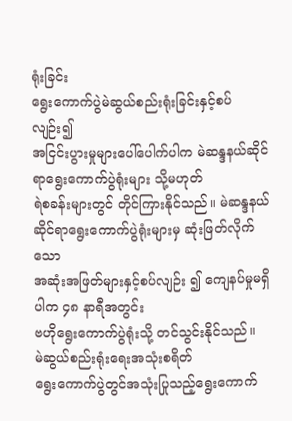ရုံးခြင်း
ရွေးကောက်ပွဲမဲဆွယ်စည်းရုံးခြင်းနှင့်စပ်လျဉ်း၍
အငြင်းပွားမှုများပေါ်ပေါက်ပါက မဲဆန္ဒနယ်ဆိုင်ရာရွေးကောက်ပွဲရုံးများ သို့မဟုတ်
ရဲစခန်းများတွင် တိုင်ကြားနိုင်သည်။ မဲဆန္ဒနယ်ဆိုင်ရာရွေးကောက်ပွဲရုံးများမှ ဆုံးဖြတ်လိုက်သော
အဆုံးအဖြတ်များနှင့်စပ်လျဉ်း ၍ ကျေနပ်မှုမရှိပါက ၄၈ နာရီအတွင်း
ဗဟိုရွေးကောက်ပွဲရုံးသို့ တင်သွင်းနိုင်သည်။
မဲဆွယ်စည်းရုံးရေးအသုံးစရိတ်
ရွေးကောက်ပွဲတွင်အသုံးပြုသည့်ရွေးကောက်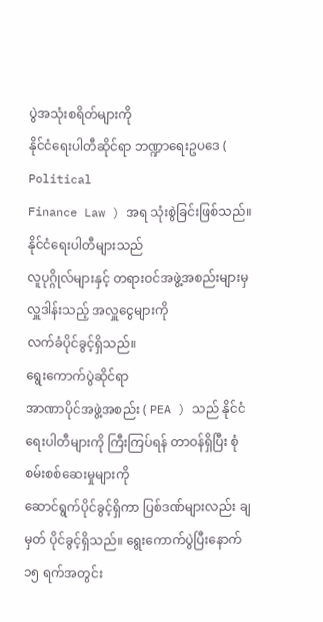ပွဲအသုံးစရိတ်များကို
နိုင်ငံရေးပါတီဆိုင်ရာ ဘဏ္ဍာရေးဥပဒေ ( Political
Finance Law ) အရ သုံးစွဲခြင်းဖြစ်သည်။ နိုင်ငံရေးပါတီများသည်
လူပုဂ္ဂိုလ်များနှင့် တရားဝင်အဖွဲ့အစည်းများမှလှူဒါန်းသည့် အလှူငွေများကို
လက်ခံပိုင်ခွင့်ရှိသည်။
ရွေးကောက်ပွဲဆိုင်ရာ
အာဏာပိုင်အဖွဲ့အစည်း ( PEA ) သည် နိုင်ငံရေးပါတီများကို ကြီးကြပ်ရန် တာဝန်ရှိပြီး စုံစမ်းစစ်ဆေးမှုများကို
ဆောင်ရွက်ပိုင်ခွင့်ရှိကာ ပြစ်ဒဏ်များလည်း ချမှတ် ပိုင်ခွင့်ရှိသည်။ ရွေးကောက်ပွဲပြီးနောက် ၁၅ ရက်အတွင်း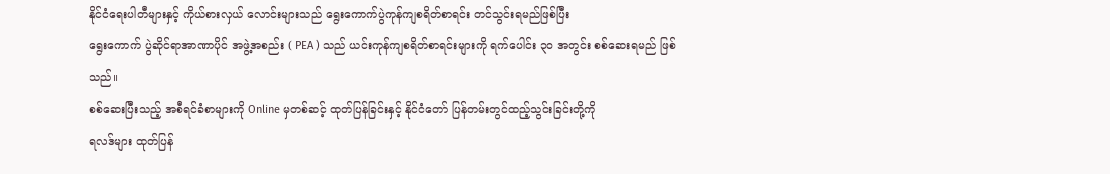နိုင်ငံရေးပါတီများနှင့် ကိုယ်စားလှယ် လောင်းများသည် ရွေးကောက်ပွဲကုန်ကျစရိတ်စာရင်း တင်သွင်းရမည်ဖြစ်ပြီး
ရွေးကောက် ပွဲဆိုင်ရာအာဏာပိုင် အဖွဲ့အစည်း ( PEA ) သည် ယင်းကုန်ကျစရိတ်စာရင်းများကို ရက်ပေါင်း ၃၀ အတွင်း စစ်ဆေးရမည် ဖြစ်သည်။
စစ်ဆေးပြီးသည့် အစီရင်ခံစာများကို Online မှတစ်ဆင့် ထုတ်ပြန်ခြင်းနှင့် နိုင်ငံတော် ပြန်တမ်းတွင်ထည့်သွင်းခြင်းတို့ကို
ရလဒ်များ ထုတ်ပြန်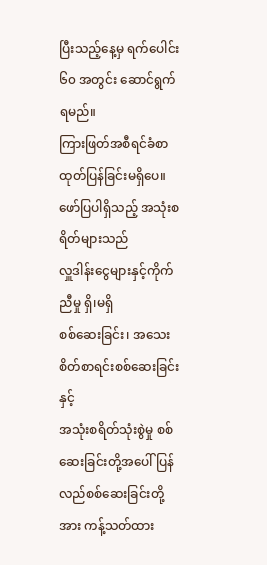ပြီးသည့်နေ့မှ ရက်ပေါင်း ၆၀ အတွင်း ဆောင်ရွက်ရမည်။
ကြားဖြတ်အစီရင်ခံစာ ထုတ်ပြန်ခြင်းမရှိပေ။ ဖော်ပြပါရှိသည့် အသုံးစရိတ်များသည်
လှူဒါန်းငွေများနှင့်ကိုက်ညီမှု ရှိ၊မရှိ
စစ်ဆေးခြင်း၊ အသေး စိတ်စာရင်းစစ်ဆေးခြင်းနှင့်
အသုံးစရိတ်သုံးစွဲမှု စစ်ဆေးခြင်းတို့အပေါ် ပြန်လည်စစ်ဆေးခြင်းတို့အား ကန့်သတ်ထား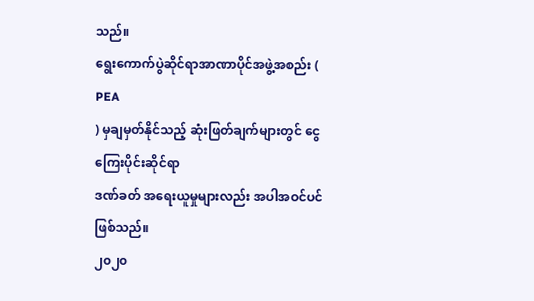သည်။
ရွေးကောက်ပွဲဆိုင်ရာအာဏာပိုင်အဖွဲ့အစည်း ( PEA
) မှချမှတ်နိုင်သည့် ဆုံးဖြတ်ချက်များတွင် ငွေကြေးပိုင်းဆိုင်ရာ
ဒဏ်ခတ် အရေးယူမှုများလည်း အပါအဝင်ပင်ဖြစ်သည်။
၂၀၂၀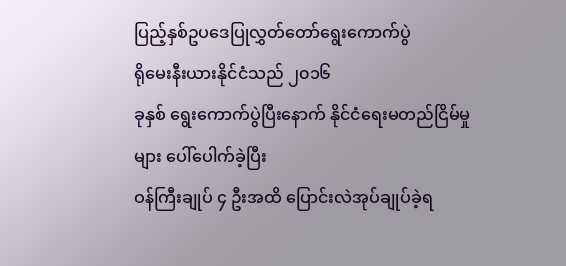ပြည့်နှစ်ဥပဒေပြုလွှတ်တော်ရွေးကောက်ပွဲ
ရိုမေးနီးယားနိုင်ငံသည် ၂၀၁၆
ခုနှစ် ရွေးကောက်ပွဲပြီးနောက် နိုင်ငံရေးမတည်ငြိမ်မှုများ ပေါ်ပေါက်ခဲ့ပြီး
ဝန်ကြီးချုပ် ၄ ဦးအထိ ပြောင်းလဲအုပ်ချုပ်ခဲ့ရ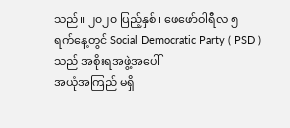သည်။ ၂၀၂၀ ပြည့်နှစ်၊ ဖေဖော်ဝါရီလ ၅
ရက်နေ့တွင် Social Democratic Party ( PSD )
သည် အစိုးရအဖွဲ့အပေါ်
အယုံအကြည် မရှိ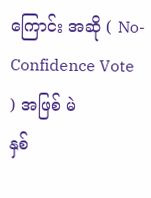ကြောင်း အဆို ( No-Confidence Vote ) အဖြစ် မဲ
နှစ်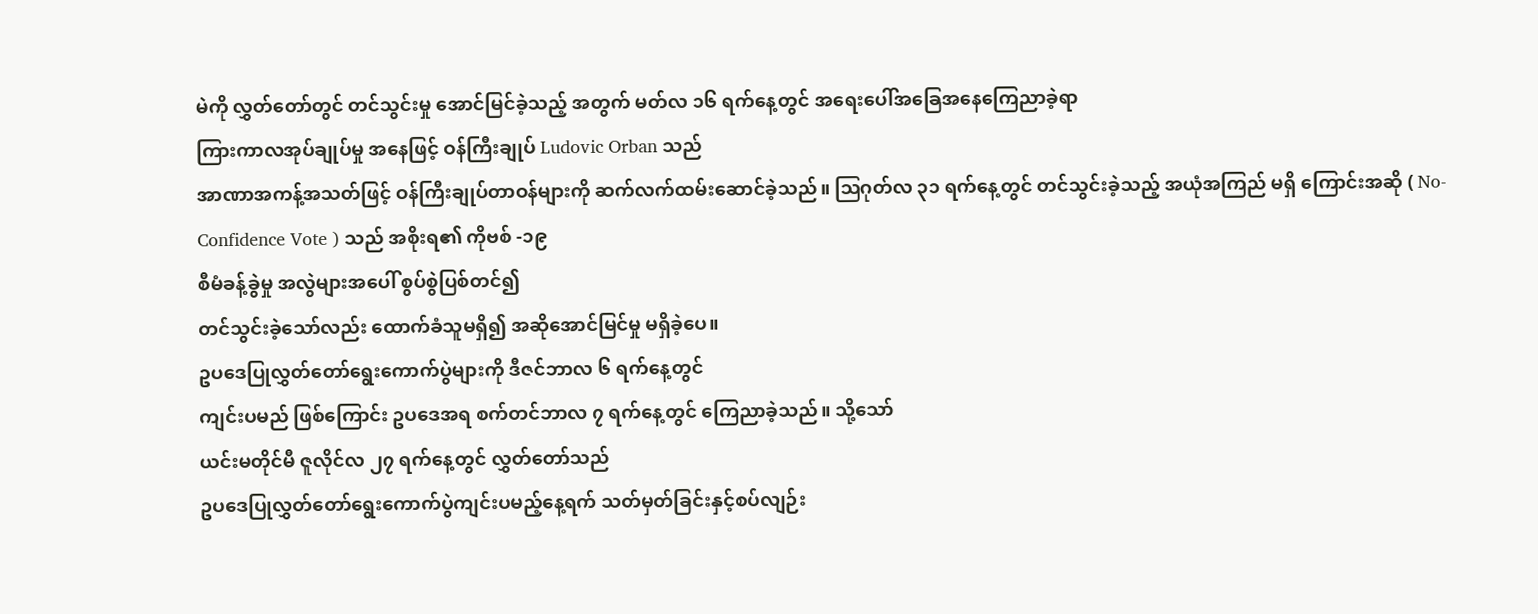မဲကို လွှတ်တော်တွင် တင်သွင်းမှု အောင်မြင်ခဲ့သည့် အတွက် မတ်လ ၁၆ ရက်နေ့တွင် အရေးပေါ်အခြေအနေကြေညာခဲ့ရာ
ကြားကာလအုပ်ချုပ်မှု အနေဖြင့် ဝန်ကြီးချုပ် Ludovic Orban သည်
အာဏာအကန့်အသတ်ဖြင့် ဝန်ကြီးချုပ်တာဝန်များကို ဆက်လက်ထမ်းဆောင်ခဲ့သည်။ ဩဂုတ်လ ၃၁ ရက်နေ့တွင် တင်သွင်းခဲ့သည့် အယုံအကြည် မရှိ ကြောင်းအဆို ( No-Confidence Vote ) သည် အစိုးရ၏ ကိုဗစ် -၁၉
စီမံခန့်ခွဲမှု အလွဲများအပေါ် စွပ်စွဲပြစ်တင်၍
တင်သွင်းခဲ့သော်လည်း ထောက်ခံသူမရှိ၍ အဆိုအောင်မြင်မှု မရှိခဲ့ပေ။
ဥပဒေပြုလွှတ်တော်ရွေးကောက်ပွဲများကို ဒီဇင်ဘာလ ၆ ရက်နေ့တွင်
ကျင်းပမည် ဖြစ်ကြောင်း ဥပဒေအရ စက်တင်ဘာလ ၇ ရက်နေ့တွင် ကြေညာခဲ့သည်။ သို့သော်
ယင်းမတိုင်မီ ဇူလိုင်လ ၂၇ ရက်နေ့တွင် လွှတ်တော်သည်
ဥပဒေပြုလွှတ်တော်ရွေးကောက်ပွဲကျင်းပမည့်နေ့ရက် သတ်မှတ်ခြင်းနှင့်စပ်လျဉ်း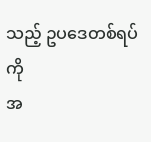သည့် ဥပဒေတစ်ရပ်ကို
အ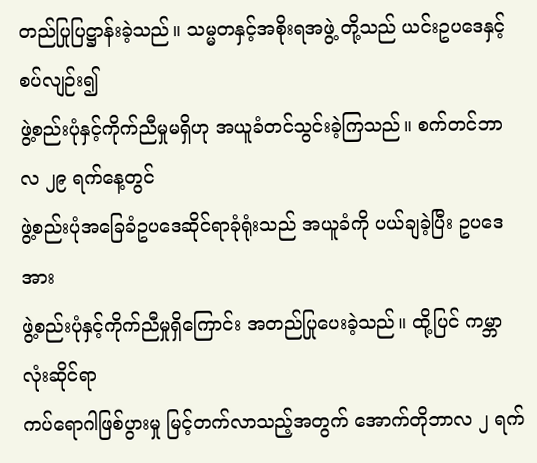တည်ပြုပြဋ္ဌာန်းခဲ့သည်။ သမ္မတနှင့်အစိုးရအဖွဲ့ တို့သည် ယင်းဥပဒေနှင့်စပ်လျဉ်း၍
ဖွဲ့စည်းပုံနှင့်ကိုက်ညီမှုမရှိဟု အယူခံတင်သွင်းခဲ့ကြသည်။ စက်တင်ဘာလ ၂၉ ရက်နေ့တွင်
ဖွဲ့စည်းပုံအခြေခံဥပဒေဆိုင်ရာခုံရုံးသည် အယူခံကို ပယ်ချခဲ့ပြီး ဥပဒေအား
ဖွဲ့စည်းပုံနှင့်ကိုက်ညီမှုရှိကြောင်း အတည်ပြုပေးခဲ့သည်။ ထို့ပြင် ကမ္ဘာလုံးဆိုင်ရာ
ကပ်ရောဂါဖြစ်ပွားမှု မြင့်တက်လာသည့်အတွက် အောက်တိုဘာလ ၂ ရက်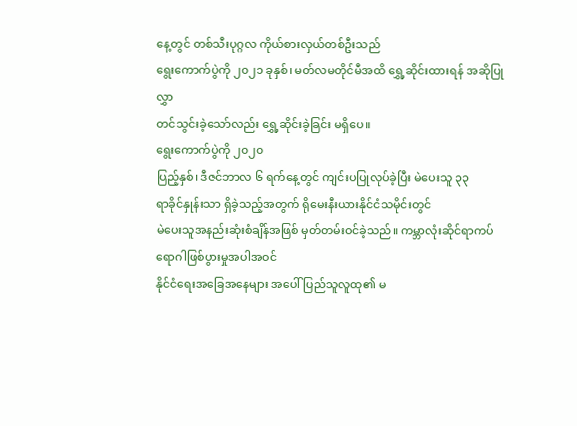နေ့တွင် တစ်သီးပုဂ္ဂလ ကိုယ်စားလှယ်တစ်ဦးသည်
ရွေးကောက်ပွဲကို ၂၀၂၁ ခုနှစ်၊ မတ်လမတိုင်မီအထိ ရွှေ့ဆိုင်းထားရန် အဆိုပြုလွှာ
တင်သွင်းခဲ့သော်လည်း ရွှေ့ဆိုင်းခဲ့ခြင်း မရှိပေ။
ရွေးကောက်ပွဲကို ၂၀၂၀
ပြည့်နှစ်၊ ဒီဇင်ဘာလ ၆ ရက်နေ့တွင် ကျင်းပပြုလုပ်ခဲ့ပြီး မဲပေးသူ ၃၃
ရာခိုင်နှုန်းသာ ရှိခဲ့သည့်အတွက် ရိုမေးနီးယားနိုင်ငံသမိုင်းတွင်
မဲပေးသူအနည်းဆုံးစံချိန်အဖြစ် မှတ်တမ်းဝင်ခဲ့သည်။ ကမ္ဘာလုံးဆိုင်ရာကပ်ရောဂါဖြစ်ပွားမှုအပါအဝင်
နိုင်ငံရေးအခြေအနေများ အပေါ် ပြည်သူလူထု၏ မ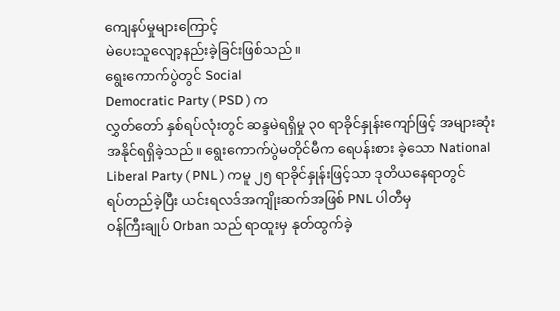ကျေနပ်မှုများကြောင့်
မဲပေးသူလျော့နည်းခဲ့ခြင်းဖြစ်သည်။
ရွေးကောက်ပွဲတွင် Social
Democratic Party ( PSD ) က
လွှတ်တော် နှစ်ရပ်လုံးတွင် ဆန္ဒမဲရရှိမှု ၃၀ ရာခိုင်နှုန်းကျော်ဖြင့် အများဆုံး
အနိုင်ရရှိခဲ့သည်။ ရွေးကောက်ပွဲမတိုင်မီက ရေပန်းစား ခဲ့သော National
Liberal Party ( PNL ) ကမူ ၂၅ ရာခိုင်နှုန်းဖြင့်သာ ဒုတိယနေရာတွင်
ရပ်တည်ခဲ့ပြီး ယင်းရလဒ်အကျိုးဆက်အဖြစ် PNL ပါတီမှ
ဝန်ကြီးချုပ် Orban သည် ရာထူးမှ နုတ်ထွက်ခဲ့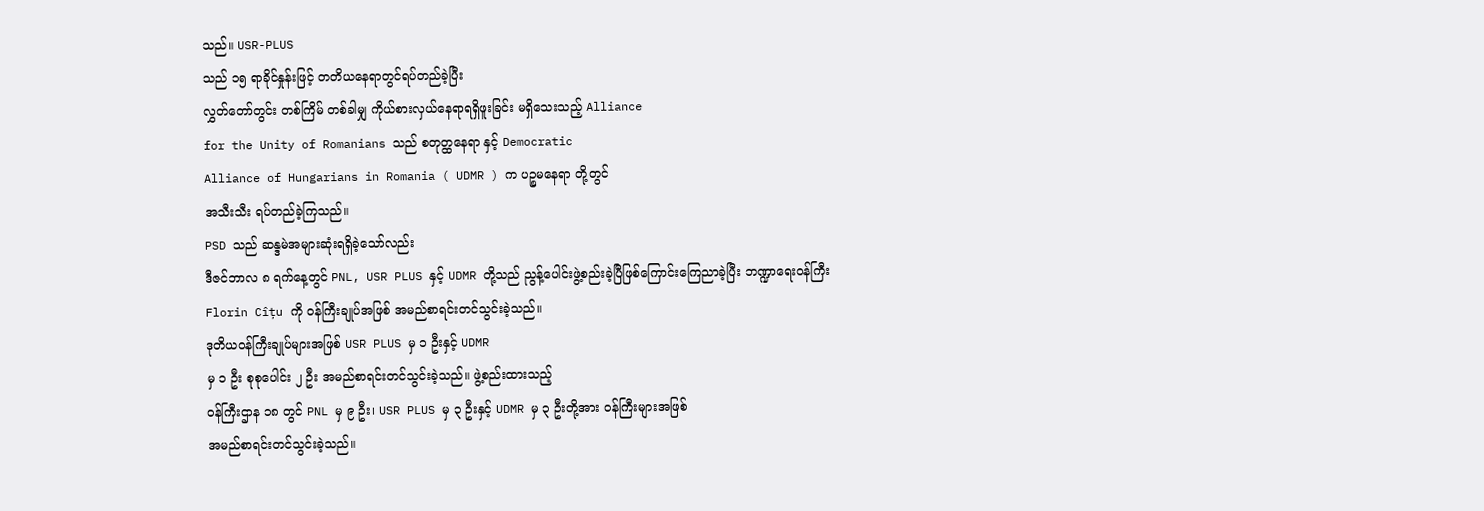သည်။ USR-PLUS
သည် ၁၅ ရာခိုင်နှုန်းဖြင့် တတိယနေရာတွင်ရပ်တည်ခဲ့ပြီး
လွှတ်တော်တွင်း တစ်ကြိမ် တစ်ခါမျှ ကိုယ်စားလှယ်နေရာရရှိဖူးခြင်း မရှိသေးသည့် Alliance
for the Unity of Romanians သည် စတုတ္ထနေရာ နှင့် Democratic
Alliance of Hungarians in Romania ( UDMR ) က ပဉ္စမနေရာ တို့တွင်
အသီးသီး ရပ်တည်ခဲ့ကြသည်။
PSD သည် ဆန္ဒမဲအများဆုံးရရှိခဲ့သော်လည်း
ဒီဇင်ဘာလ ၈ ရက်နေ့တွင် PNL, USR PLUS နှင့် UDMR တို့သည် ညွန့်ပေါင်းဖွဲ့စည်းခဲ့ပြီဖြစ်ကြောင်းကြေညာခဲ့ပြီး ဘဏ္ဍာရေးဝန်ကြီး
Florin Cîțu ကို ဝန်ကြီးချုပ်အဖြစ် အမည်စာရင်းတင်သွင်းခဲ့သည်။
ဒုတိယဝန်ကြီးချုပ်များအဖြစ် USR PLUS မှ ၁ ဦးနှင့် UDMR
မှ ၁ ဦး စုစုပေါင်း ၂ ဦး အမည်စာရင်းတင်သွင်းခဲ့သည်။ ဖွဲ့စည်းထားသည့်
ဝန်ကြီးဌာန ၁၈ တွင် PNL မှ ၉ ဦး၊ USR PLUS မှ ၃ ဦးနှင့် UDMR မှ ၃ ဦးတို့အား ဝန်ကြီးများအဖြစ်
အမည်စာရင်းတင်သွင်းခဲ့သည်။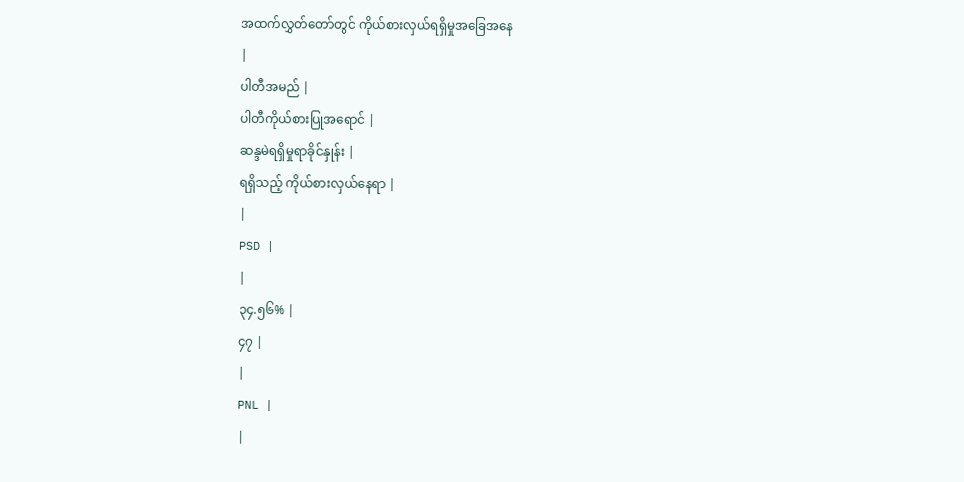အထက်လွှတ်တော်တွင် ကိုယ်စားလှယ်ရရှိမှုအခြေအနေ
|
ပါတီအမည် |
ပါတီကိုယ်စားပြုအရောင် |
ဆန္ဒမဲရရှိမှုရာခိုင်နှုန်း |
ရရှိသည့် ကိုယ်စားလှယ်နေရာ |
|
PSD |
|
၃၄.၅၆% |
၄၇ |
|
PNL |
|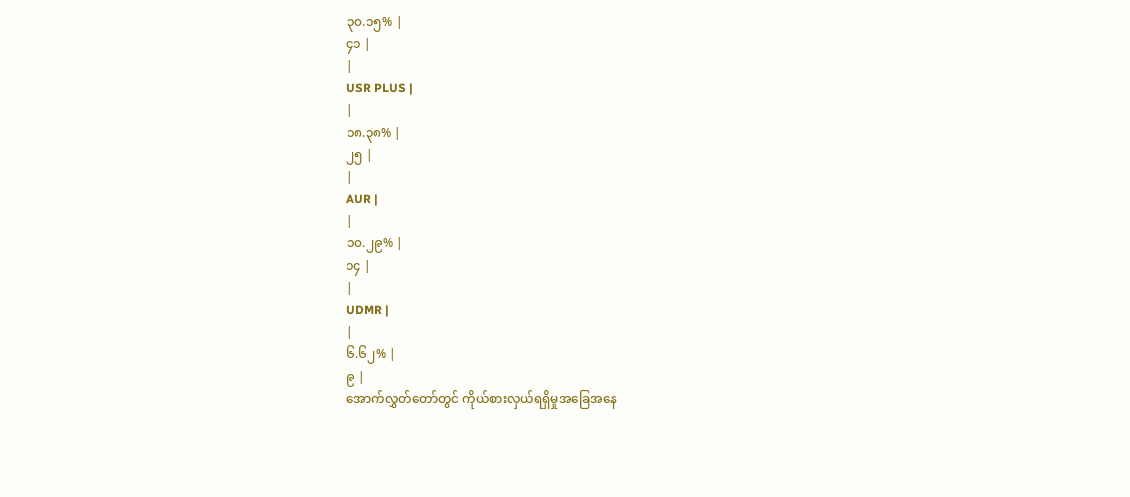၃၀.၁၅% |
၄၁ |
|
USR PLUS |
|
၁၈.၃၈% |
၂၅ |
|
AUR |
|
၁၀.၂၉% |
၁၄ |
|
UDMR |
|
၆.၆၂% |
၉ |
အောက်လွှတ်တော်တွင် ကိုယ်စားလှယ်ရရှိမှုအခြေအနေ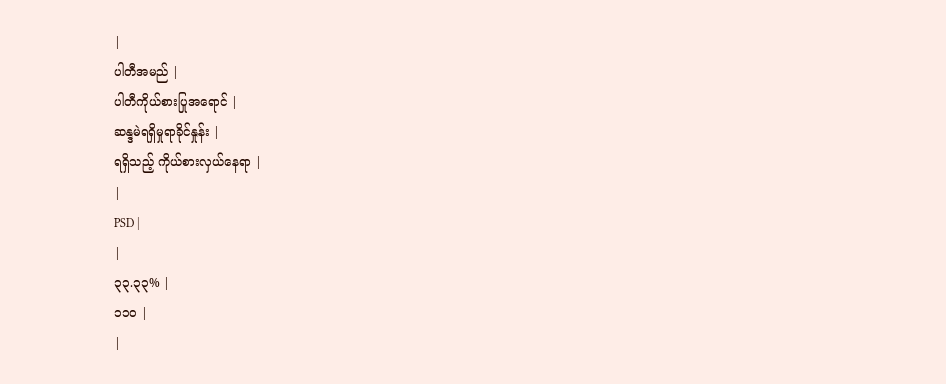|
ပါတီအမည် |
ပါတီကိုယ်စားပြုအရောင် |
ဆန္ဒမဲရရှိမှုရာခိုင်နှုန်း |
ရရှိသည့် ကိုယ်စားလှယ်နေရာ |
|
PSD |
|
၃၃.၃၃% |
၁၁၀ |
|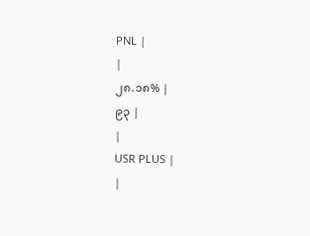PNL |
|
၂၈.၁၈% |
၉၃ |
|
USR PLUS |
|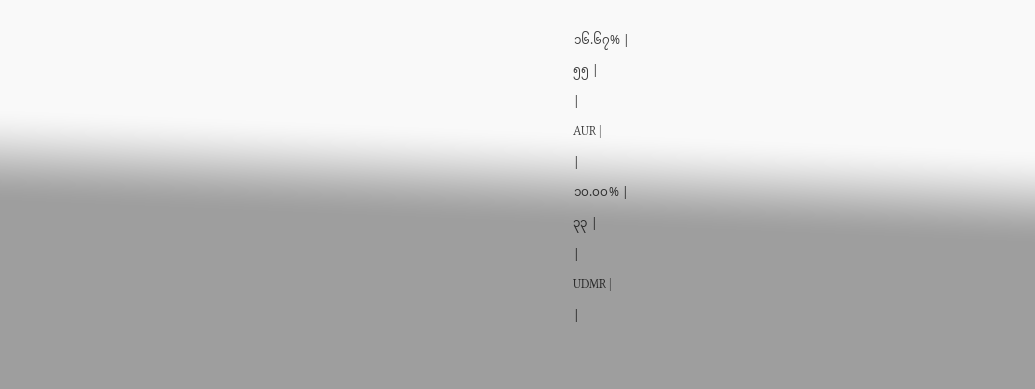၁၆.၆၇% |
၅၅ |
|
AUR |
|
၁၀.၀၀% |
၃၃ |
|
UDMR |
|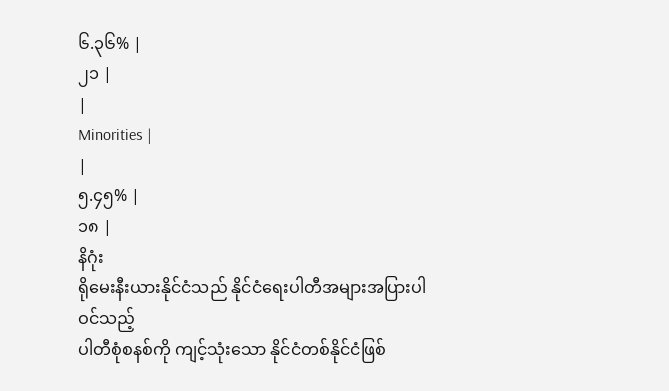၆.၃၆% |
၂၁ |
|
Minorities |
|
၅.၄၅% |
၁၈ |
နိဂုံး
ရိုမေးနီးယားနိုင်ငံသည် နိုင်ငံရေးပါတီအများအပြားပါဝင်သည့်
ပါတီစုံစနစ်ကို ကျင့်သုံးသော နိုင်ငံတစ်နိုင်ငံဖြစ်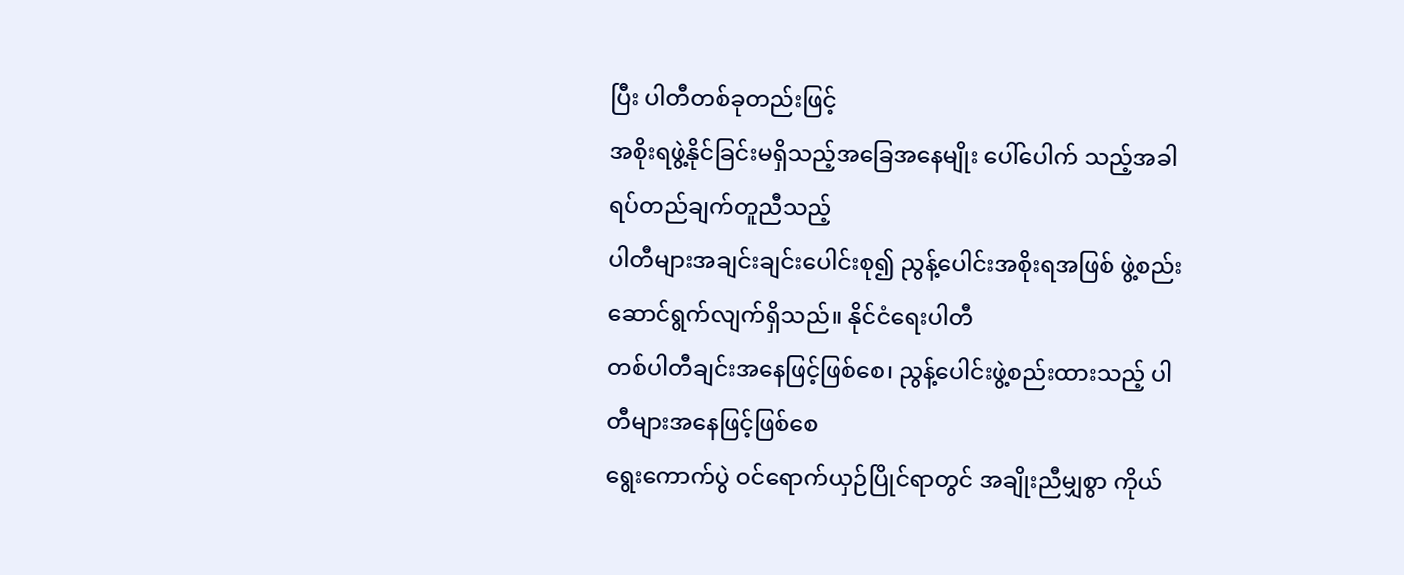ပြီး ပါတီတစ်ခုတည်းဖြင့်
အစိုးရဖွဲ့နိုင်ခြင်းမရှိသည့်အခြေအနေမျိုး ပေါ်ပေါက် သည့်အခါ ရပ်တည်ချက်တူညီသည့်
ပါတီများအချင်းချင်းပေါင်းစု၍ ညွန့်ပေါင်းအစိုးရအဖြစ် ဖွဲ့စည်း ဆောင်ရွက်လျက်ရှိသည်။ နိုင်ငံရေးပါတီ
တစ်ပါတီချင်းအနေဖြင့်ဖြစ်စေ၊ ညွန့်ပေါင်းဖွဲ့စည်းထားသည့် ပါတီများအနေဖြင့်ဖြစ်စေ
ရွေးကောက်ပွဲ ဝင်ရောက်ယှဉ်ပြိုင်ရာတွင် အချိုးညီမျှစွာ ကိုယ်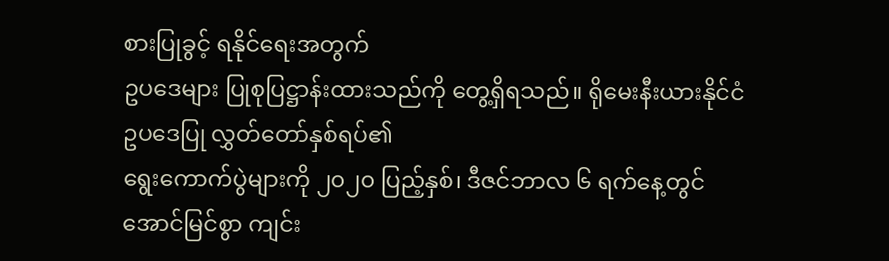စားပြုခွင့် ရနိုင်ရေးအတွက်
ဥပဒေများ ပြုစုပြဋ္ဌာန်းထားသည်ကို တွေ့ရှိရသည်။ ရိုမေးနီးယားနိုင်ငံ ဥပဒေပြု လွှတ်တော်နှစ်ရပ်၏
ရွေးကောက်ပွဲများကို ၂၀၂၀ ပြည့်နှစ်၊ ဒီဇင်ဘာလ ၆ ရက်နေ့တွင် အောင်မြင်စွာ ကျင်း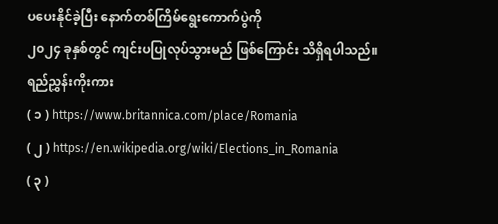ပပေးနိုင်ခဲ့ပြီး နောက်တစ်ကြိမ်ရွေးကောက်ပွဲကို
၂၀၂၄ ခုနှစ်တွင် ကျင်းပပြုလုပ်သွားမည် ဖြစ်ကြောင်း သိရှိရပါသည်။
ရည်ညွှန်းကိုးကား
( ၁ ) https://www.britannica.com/place/Romania
( ၂ ) https://en.wikipedia.org/wiki/Elections_in_Romania
( ၃ )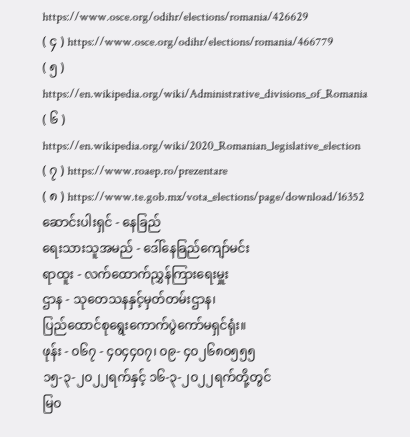https://www.osce.org/odihr/elections/romania/426629
( ၄ ) https://www.osce.org/odihr/elections/romania/466779
( ၅ ) https://en.wikipedia.org/wiki/Administrative_divisions_of_Romania
( ၆ ) https://en.wikipedia.org/wiki/2020_Romanian_legislative_election
( ၇ ) https://www.roaep.ro/prezentare
( ၈ ) https://www.te.gob.mx/vota_elections/page/download/16352
ဆောင်းပါးရှင် - နေခြည်
ရေးသားသူအမည် - ဒေါ်နေခြည်ကျော်မင်း
ရာထူး - လက်ထောက်ညွှန်ကြားရေးမှူး
ဌာန - သုတေသနနှင့်မှတ်တမ်းဌာန၊
ပြည်ထောင်စုရွေးကောက်ပွဲကော်မရှင်ရုံး။
ဖုန်း - ၀၆၇ - ၄၀၄၄၀၇၊ ၀၉- ၄၀၂၆၈၀၅၅၅
၁၅-၃-၂၀၂၂ရက်နှင့် ၁၆-၃-၂၀၂၂ရက်တို့တွင်
မြ၀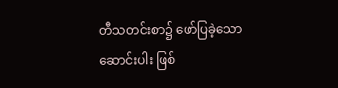တီသတင်းစာ၌ ဖော်ပြခဲ့သော
ဆောင်းပါး ဖြစ်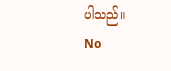ပါသည်။
No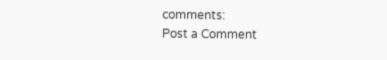comments:
Post a Comment